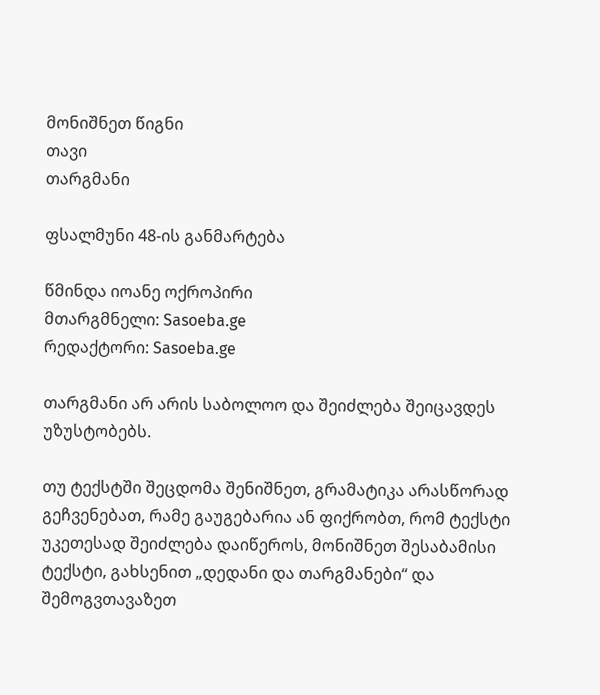მონიშნეთ წიგნი
თავი
თარგმანი

ფსალმუნი 48-ის განმარტება

წმინდა იოანე ოქროპირი
მთარგმნელი: Sasoeba.ge
რედაქტორი: Sasoeba.ge

თარგმანი არ არის საბოლოო და შეიძლება შეიცავდეს უზუსტობებს.

თუ ტექსტში შეცდომა შენიშნეთ, გრამატიკა არასწორად გეჩვენებათ, რამე გაუგებარია ან ფიქრობთ, რომ ტექსტი უკეთესად შეიძლება დაიწეროს, მონიშნეთ შესაბამისი ტექსტი, გახსენით „დედანი და თარგმანები“ და შემოგვთავაზეთ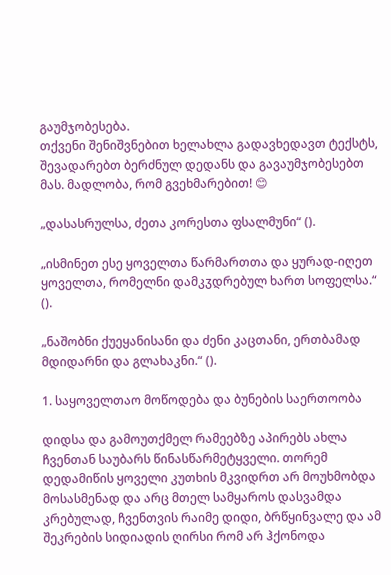გაუმჯობესება.
თქვენი შენიშვნებით ხელახლა გადავხედავთ ტექსტს, შევადარებთ ბერძნულ დედანს და გავაუმჯობესებთ მას. მადლობა, რომ გვეხმარებით! 😊

„დასასრულსა, ძეთა კორესთა ფსალმუნი“ ().

„ისმინეთ ესე ყოველთა წარმართთა და ყურად-იღეთ ყოველთა, რომელნი დამკჳდრებულ ხართ სოფელსა.“ ().

„ნაშობნი ქუეყანისანი და ძენი კაცთანი, ერთბამად მდიდარნი და გლახაკნი.“ ().

1. საყოველთაო მოწოდება და ბუნების საერთოობა

დიდსა და გამოუთქმელ რამეებზე აპირებს ახლა ჩვენთან საუბარს წინასწარმეტყველი. თორემ დედამიწის ყოველი კუთხის მკვიდრთ არ მოუხმობდა მოსასმენად და არც მთელ სამყაროს დასვამდა კრებულად, ჩვენთვის რაიმე დიდი, ბრწყინვალე და ამ შეკრების სიდიადის ღირსი რომ არ ჰქონოდა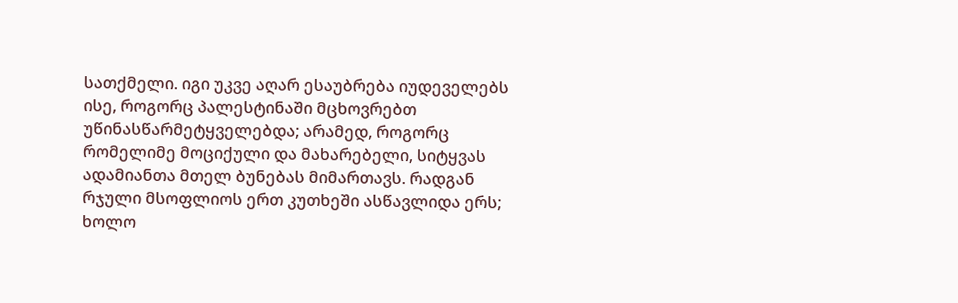სათქმელი. იგი უკვე აღარ ესაუბრება იუდეველებს ისე, როგორც პალესტინაში მცხოვრებთ უწინასწარმეტყველებდა; არამედ, როგორც რომელიმე მოციქული და მახარებელი, სიტყვას ადამიანთა მთელ ბუნებას მიმართავს. რადგან რჯული მსოფლიოს ერთ კუთხეში ასწავლიდა ერს; ხოლო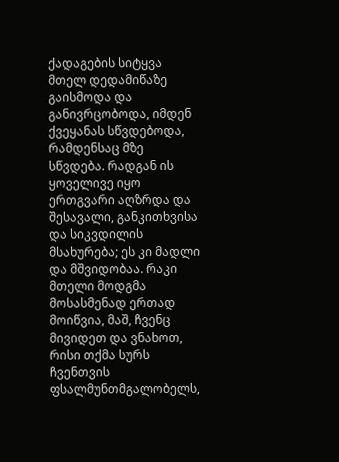ქადაგების სიტყვა მთელ დედამიწაზე გაისმოდა და განივრცობოდა, იმდენ ქვეყანას სწვდებოდა, რამდენსაც მზე სწვდება. რადგან ის ყოველივე იყო ერთგვარი აღზრდა და შესავალი, განკითხვისა და სიკვდილის მსახურება; ეს კი მადლი და მშვიდობაა. რაკი მთელი მოდგმა მოსასმენად ერთად მოიწვია, მაშ, ჩვენც მივიდეთ და ვნახოთ, რისი თქმა სურს ჩვენთვის ფსალმუნთმგალობელს,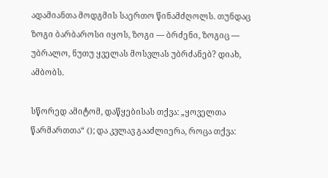ადამიანთა მოდგმის საერთო წინამძღოლს. თუნდაც ზოგი ბარბაროსი იყოს, ზოგი — ბრძენი, ზოგიც — უბრალო, ნუთუ ყველას მოსვლას უბრძანებ? დიახ, ამბობს.

სწორედ ამიტომ, დაწყებისას თქვა: „ყოველთა წარმართთა“ (); და კვლავ გააძლიერა, როცა თქვა: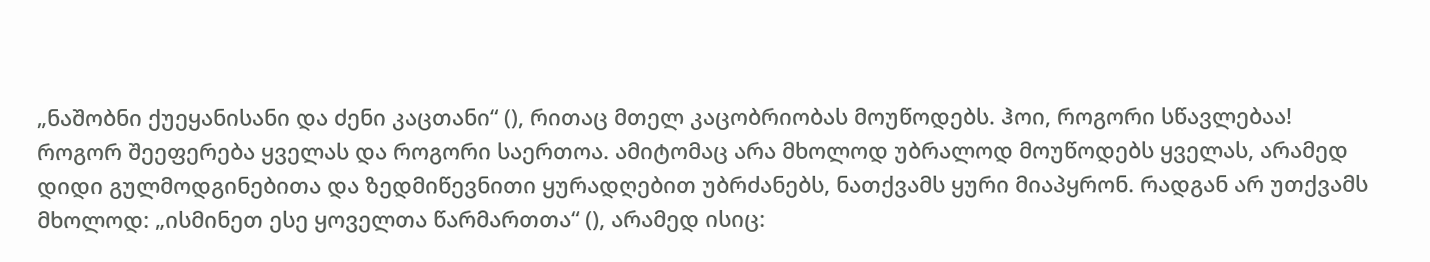„ნაშობნი ქუეყანისანი და ძენი კაცთანი“ (), რითაც მთელ კაცობრიობას მოუწოდებს. ჰოი, როგორი სწავლებაა! როგორ შეეფერება ყველას და როგორი საერთოა. ამიტომაც არა მხოლოდ უბრალოდ მოუწოდებს ყველას, არამედ დიდი გულმოდგინებითა და ზედმიწევნითი ყურადღებით უბრძანებს, ნათქვამს ყური მიაპყრონ. რადგან არ უთქვამს მხოლოდ: „ისმინეთ ესე ყოველთა წარმართთა“ (), არამედ ისიც: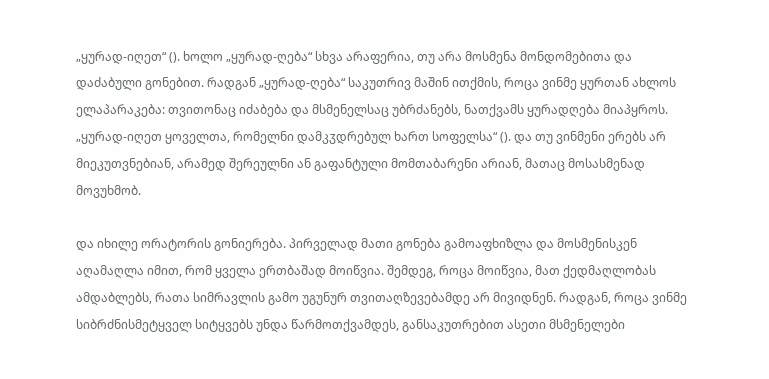„ყურად-იღეთ“ (). ხოლო „ყურად-ღება“ სხვა არაფერია, თუ არა მოსმენა მონდომებითა და დაძაბული გონებით. რადგან „ყურად-ღება“ საკუთრივ მაშინ ითქმის, როცა ვინმე ყურთან ახლოს ელაპარაკება: თვითონაც იძაბება და მსმენელსაც უბრძანებს, ნათქვამს ყურადღება მიაპყროს. „ყურად-იღეთ ყოველთა, რომელნი დამკჳდრებულ ხართ სოფელსა“ (). და თუ ვინმენი ერებს არ მიეკუთვნებიან, არამედ შერეულნი ან გაფანტული მომთაბარენი არიან, მათაც მოსასმენად მოვუხმობ.

და იხილე ორატორის გონიერება. პირველად მათი გონება გამოაფხიზლა და მოსმენისკენ აღამაღლა იმით, რომ ყველა ერთბაშად მოიწვია. შემდეგ, როცა მოიწვია, მათ ქედმაღლობას ამდაბლებს, რათა სიმრავლის გამო უგუნურ თვითაღზევებამდე არ მივიდნენ. რადგან, როცა ვინმე სიბრძნისმეტყველ სიტყვებს უნდა წარმოთქვამდეს, განსაკუთრებით ასეთი მსმენელები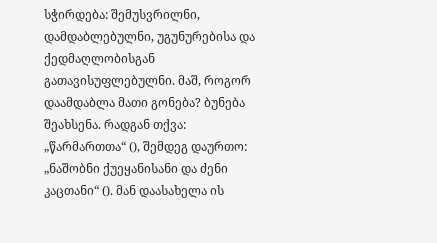სჭირდება: შემუსვრილნი, დამდაბლებულნი, უგუნურებისა და ქედმაღლობისგან გათავისუფლებულნი. მაშ, როგორ დაამდაბლა მათი გონება? ბუნება შეახსენა. რადგან თქვა: „წარმართთა“ (), შემდეგ დაურთო: „ნაშობნი ქუეყანისანი და ძენი კაცთანი“ (). მან დაასახელა ის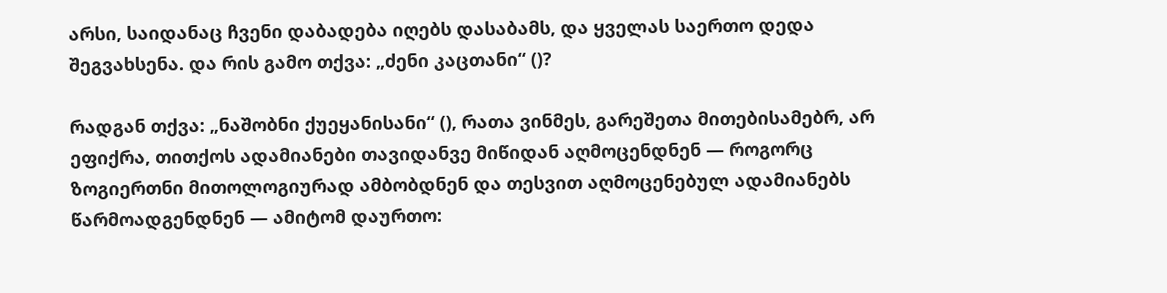არსი, საიდანაც ჩვენი დაბადება იღებს დასაბამს, და ყველას საერთო დედა შეგვახსენა. და რის გამო თქვა: „ძენი კაცთანი“ ()?

რადგან თქვა: „ნაშობნი ქუეყანისანი“ (), რათა ვინმეს, გარეშეთა მითებისამებრ, არ ეფიქრა, თითქოს ადამიანები თავიდანვე მიწიდან აღმოცენდნენ — როგორც ზოგიერთნი მითოლოგიურად ამბობდნენ და თესვით აღმოცენებულ ადამიანებს წარმოადგენდნენ — ამიტომ დაურთო: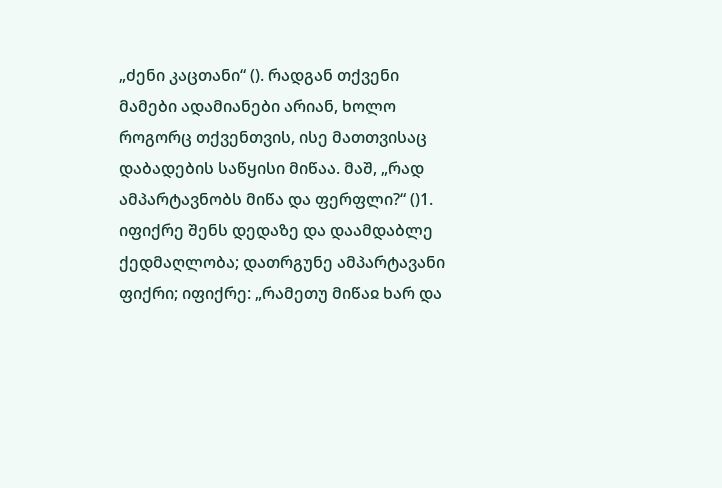„ძენი კაცთანი“ (). რადგან თქვენი მამები ადამიანები არიან, ხოლო როგორც თქვენთვის, ისე მათთვისაც დაბადების საწყისი მიწაა. მაშ, „რად ამპარტავნობს მიწა და ფერფლი?“ ()1. იფიქრე შენს დედაზე და დაამდაბლე ქედმაღლობა; დათრგუნე ამპარტავანი ფიქრი; იფიქრე: „რამეთუ მიწაჲ ხარ და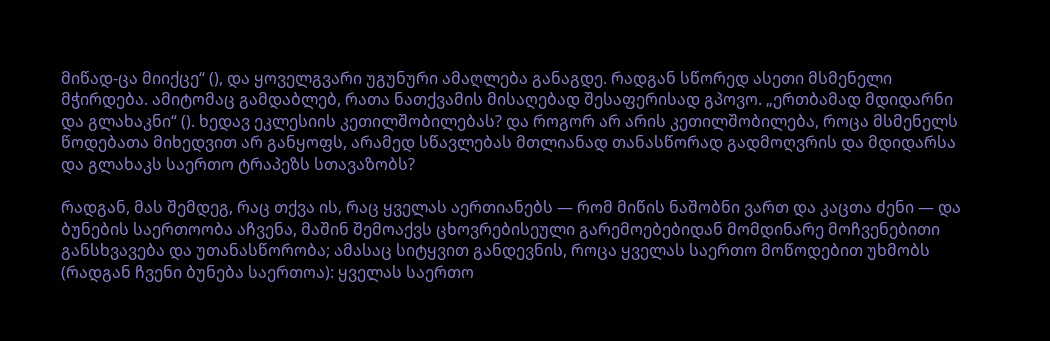მიწად-ცა მიიქცე“ (), და ყოველგვარი უგუნური ამაღლება განაგდე. რადგან სწორედ ასეთი მსმენელი მჭირდება. ამიტომაც გამდაბლებ, რათა ნათქვამის მისაღებად შესაფერისად გპოვო. „ერთბამად მდიდარნი და გლახაკნი“ (). ხედავ ეკლესიის კეთილშობილებას? და როგორ არ არის კეთილშობილება, როცა მსმენელს წოდებათა მიხედვით არ განყოფს, არამედ სწავლებას მთლიანად თანასწორად გადმოღვრის და მდიდარსა და გლახაკს საერთო ტრაპეზს სთავაზობს?

რადგან, მას შემდეგ, რაც თქვა ის, რაც ყველას აერთიანებს — რომ მიწის ნაშობნი ვართ და კაცთა ძენი — და ბუნების საერთოობა აჩვენა, მაშინ შემოაქვს ცხოვრებისეული გარემოებებიდან მომდინარე მოჩვენებითი განსხვავება და უთანასწორობა; ამასაც სიტყვით განდევნის, როცა ყველას საერთო მოწოდებით უხმობს (რადგან ჩვენი ბუნება საერთოა): ყველას საერთო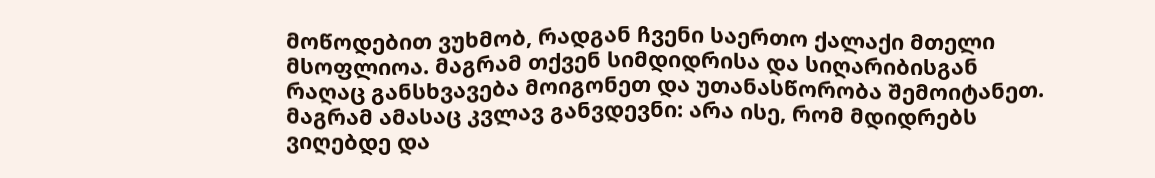მოწოდებით ვუხმობ, რადგან ჩვენი საერთო ქალაქი მთელი მსოფლიოა. მაგრამ თქვენ სიმდიდრისა და სიღარიბისგან რაღაც განსხვავება მოიგონეთ და უთანასწორობა შემოიტანეთ. მაგრამ ამასაც კვლავ განვდევნი: არა ისე, რომ მდიდრებს ვიღებდე და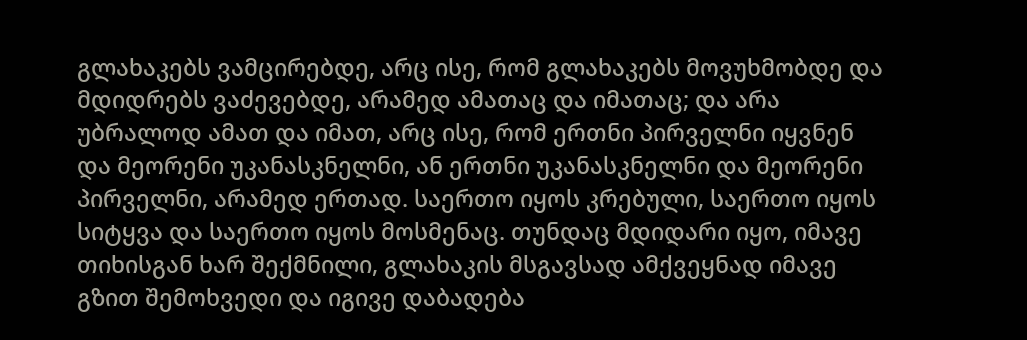გლახაკებს ვამცირებდე, არც ისე, რომ გლახაკებს მოვუხმობდე და მდიდრებს ვაძევებდე, არამედ ამათაც და იმათაც; და არა უბრალოდ ამათ და იმათ, არც ისე, რომ ერთნი პირველნი იყვნენ და მეორენი უკანასკნელნი, ან ერთნი უკანასკნელნი და მეორენი პირველნი, არამედ ერთად. საერთო იყოს კრებული, საერთო იყოს სიტყვა და საერთო იყოს მოსმენაც. თუნდაც მდიდარი იყო, იმავე თიხისგან ხარ შექმნილი, გლახაკის მსგავსად ამქვეყნად იმავე გზით შემოხვედი და იგივე დაბადება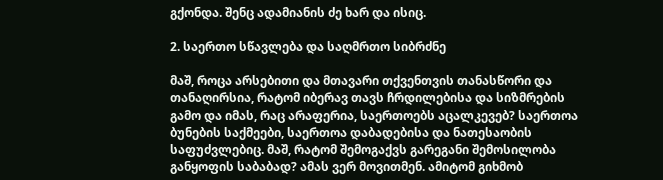გქონდა. შენც ადამიანის ძე ხარ და ისიც.

2. საერთო სწავლება და საღმრთო სიბრძნე

მაშ, როცა არსებითი და მთავარი თქვენთვის თანასწორი და თანაღირსია, რატომ იბერავ თავს ჩრდილებისა და სიზმრების გამო და იმას, რაც არაფერია, საერთოებს აცალკევებ? საერთოა ბუნების საქმეები, საერთოა დაბადებისა და ნათესაობის საფუძვლებიც. მაშ, რატომ შემოგაქვს გარეგანი შემოსილობა განყოფის საბაბად? ამას ვერ მოვითმენ. ამიტომ გიხმობ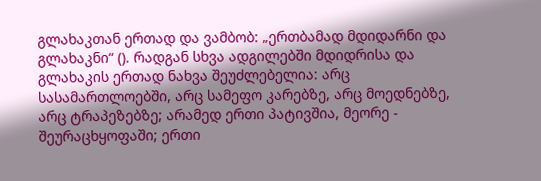გლახაკთან ერთად და ვამბობ: „ერთბამად მდიდარნი და გლახაკნი“ (). რადგან სხვა ადგილებში მდიდრისა და გლახაკის ერთად ნახვა შეუძლებელია: არც სასამართლოებში, არც სამეფო კარებზე, არც მოედნებზე, არც ტრაპეზებზე; არამედ ერთი პატივშია, მეორე - შეურაცხყოფაში; ერთი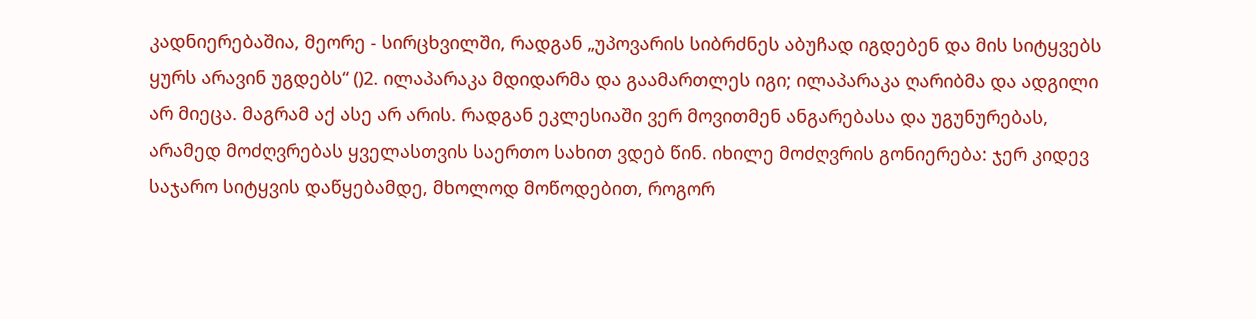კადნიერებაშია, მეორე - სირცხვილში, რადგან „უპოვარის სიბრძნეს აბუჩად იგდებენ და მის სიტყვებს ყურს არავინ უგდებს“ ()2. ილაპარაკა მდიდარმა და გაამართლეს იგი; ილაპარაკა ღარიბმა და ადგილი არ მიეცა. მაგრამ აქ ასე არ არის. რადგან ეკლესიაში ვერ მოვითმენ ანგარებასა და უგუნურებას, არამედ მოძღვრებას ყველასთვის საერთო სახით ვდებ წინ. იხილე მოძღვრის გონიერება: ჯერ კიდევ საჯარო სიტყვის დაწყებამდე, მხოლოდ მოწოდებით, როგორ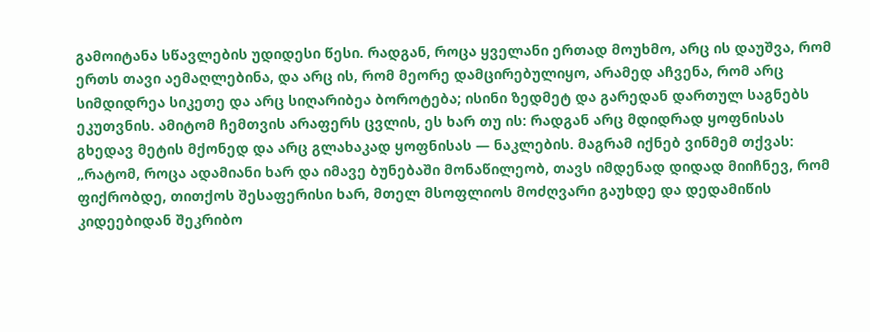გამოიტანა სწავლების უდიდესი წესი. რადგან, როცა ყველანი ერთად მოუხმო, არც ის დაუშვა, რომ ერთს თავი აემაღლებინა, და არც ის, რომ მეორე დამცირებულიყო, არამედ აჩვენა, რომ არც სიმდიდრეა სიკეთე და არც სიღარიბეა ბოროტება; ისინი ზედმეტ და გარედან დართულ საგნებს ეკუთვნის. ამიტომ ჩემთვის არაფერს ცვლის, ეს ხარ თუ ის: რადგან არც მდიდრად ყოფნისას გხედავ მეტის მქონედ და არც გლახაკად ყოფნისას — ნაკლების. მაგრამ იქნებ ვინმემ თქვას: „რატომ, როცა ადამიანი ხარ და იმავე ბუნებაში მონაწილეობ, თავს იმდენად დიდად მიიჩნევ, რომ ფიქრობდე, თითქოს შესაფერისი ხარ, მთელ მსოფლიოს მოძღვარი გაუხდე და დედამიწის კიდეებიდან შეკრიბო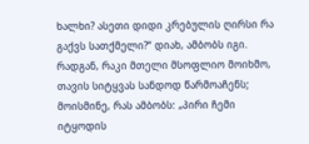ხალხი? ასეთი დიდი კრებულის ღირსი რა გაქვს სათქმელი?“ დიახ, ამბობს იგი. რადგან, რაკი მთელი მსოფლიო მოიხმო, თავის სიტყვას სანდოდ წარმოაჩენს; მოისმინე, რას ამბობს: „პირი ჩემი იტყოდის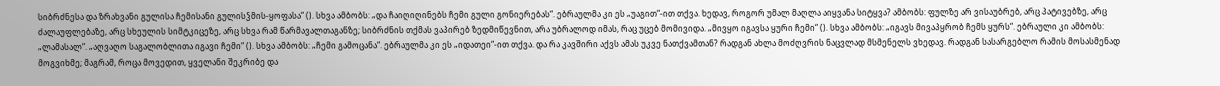სიბრძნესა და ზრახვანი გულისა ჩემისანი გულისჴმის-ყოფასა“ (). სხვა ამბობს: „და ჩაიღიღინებს ჩემი გული გონიერებას“. ებრაულმა კი ეს „უაგით“-ით თქვა. ხედავ, როგორ უმალ მაღლა აიყვანა სიტყვა? ამბობს: ფულზე არ ვისაუბრებ, არც პატივებზე, არც ძალაუფლებაზე, არც სხეულის სიმტკიცეზე, არც სხვა რამ წარმავალთაგანზე; სიბრძნის თქმას ვაპირებ ზედმიწევნით, არა უბრალოდ იმას, რაც უცებ მომივიდა. „მივყო იგავსა ყური ჩემი“ (). სხვა ამბობს: „იგავს მივაპყრობ ჩემს ყურს“. ებრაული კი ამბობს: „ლამასალ“. „აღვაღო საგალობლითა იგავი ჩემი“ (). სხვა ამბობს: „ჩემი გამოცანა“. ებრაულმა კი ეს „იდათეი“-ით თქვა. და რა კავშირი აქვს ამას უკვე ნათქვამთან? რადგან ახლა მოძღვრის ნაცვლად მსმენელს ვხედავ. რადგან სასარგებლო რამის მოსასმენად მოგვიხმე; მაგრამ, როცა მოვედით, ყველანი შეკრიბე და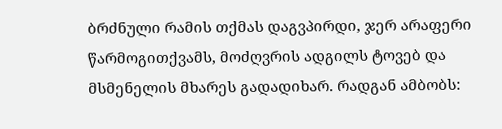ბრძნული რამის თქმას დაგვპირდი, ჯერ არაფერი წარმოგითქვამს, მოძღვრის ადგილს ტოვებ და მსმენელის მხარეს გადადიხარ. რადგან ამბობს: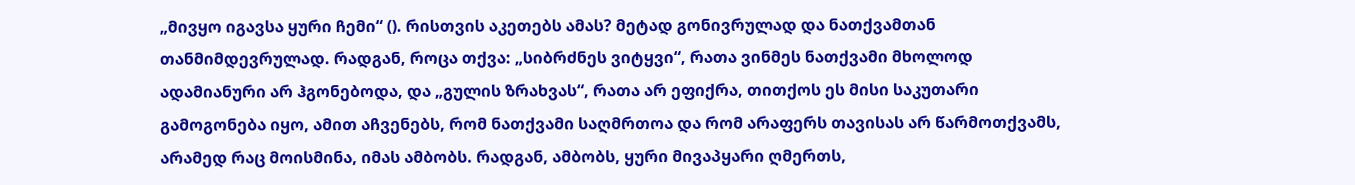„მივყო იგავსა ყური ჩემი“ (). რისთვის აკეთებს ამას? მეტად გონივრულად და ნათქვამთან თანმიმდევრულად. რადგან, როცა თქვა: „სიბრძნეს ვიტყვი“, რათა ვინმეს ნათქვამი მხოლოდ ადამიანური არ ჰგონებოდა, და „გულის ზრახვას“, რათა არ ეფიქრა, თითქოს ეს მისი საკუთარი გამოგონება იყო, ამით აჩვენებს, რომ ნათქვამი საღმრთოა და რომ არაფერს თავისას არ წარმოთქვამს, არამედ რაც მოისმინა, იმას ამბობს. რადგან, ამბობს, ყური მივაპყარი ღმერთს,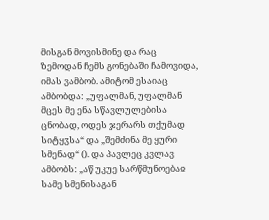მისგან მოვისმინე და რაც ზემოდან ჩემს გონებაში ჩამოვიდა, იმას ვამბობ. ამიტომ ესაიაც ამბობდა: „უფალმან, უფალმან მცეს მე ენა სწავლულებისა ცნობად, ოდეს ჯერარს თქუმად სიტყჳსა“ და „შემძინა მე ყური სმენად“ (). და პავლეც კვლავ ამბობს: „აწ უკუე სარწმუნოებაჲ სამე სმენისაგან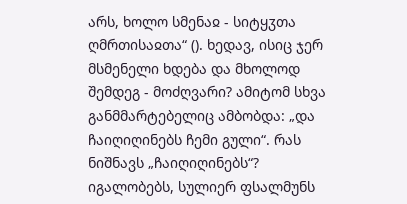არს, ხოლო სმენაჲ - სიტყჳთა ღმრთისაჲთა“ (). ხედავ, ისიც ჯერ მსმენელი ხდება და მხოლოდ შემდეგ - მოძღვარი? ამიტომ სხვა განმმარტებელიც ამბობდა: „და ჩაიღიღინებს ჩემი გული“. რას ნიშნავს „ჩაიღიღინებს“? იგალობებს, სულიერ ფსალმუნს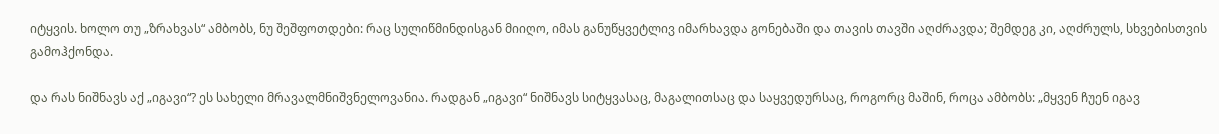იტყვის. ხოლო თუ „ზრახვას“ ამბობს, ნუ შეშფოთდები: რაც სულიწმინდისგან მიიღო, იმას განუწყვეტლივ იმარხავდა გონებაში და თავის თავში აღძრავდა; შემდეგ კი, აღძრულს, სხვებისთვის გამოჰქონდა.

და რას ნიშნავს აქ „იგავი“? ეს სახელი მრავალმნიშვნელოვანია. რადგან „იგავი“ ნიშნავს სიტყვასაც, მაგალითსაც და საყვედურსაც, როგორც მაშინ, როცა ამბობს: „მყვენ ჩუენ იგავ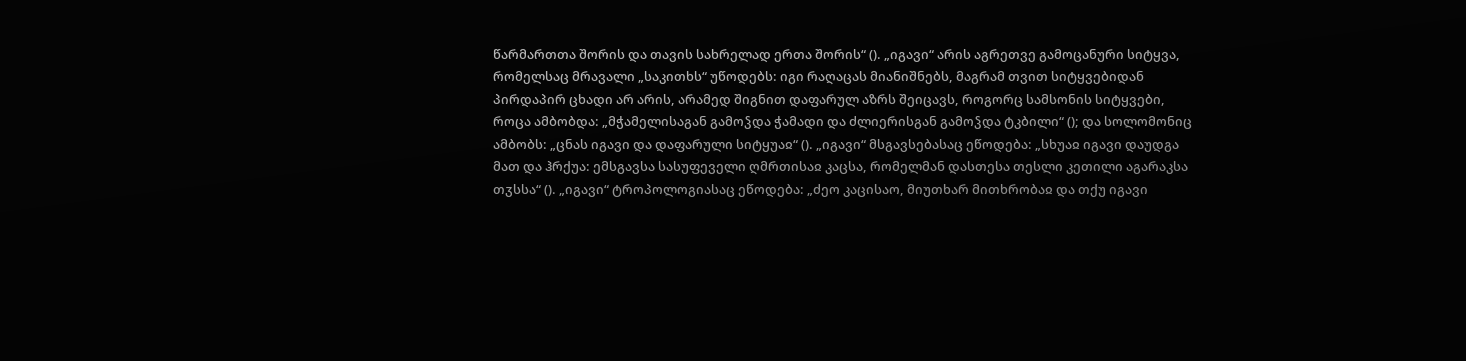წარმართთა შორის და თავის სახრელად ერთა შორის“ (). „იგავი“ არის აგრეთვე გამოცანური სიტყვა, რომელსაც მრავალი „საკითხს“ უწოდებს: იგი რაღაცას მიანიშნებს, მაგრამ თვით სიტყვებიდან პირდაპირ ცხადი არ არის, არამედ შიგნით დაფარულ აზრს შეიცავს, როგორც სამსონის სიტყვები, როცა ამბობდა: „მჭამელისაგან გამოჴდა ჭამადი და ძლიერისგან გამოჴდა ტკბილი“ (); და სოლომონიც ამბობს: „ცნას იგავი და დაფარული სიტყუაჲ“ (). „იგავი“ მსგავსებასაც ეწოდება: „სხუაჲ იგავი დაუდგა მათ და ჰრქუა: ემსგავსა სასუფეველი ღმრთისაჲ კაცსა, რომელმან დასთესა თესლი კეთილი აგარაკსა თჳსსა“ (). „იგავი“ ტროპოლოგიასაც ეწოდება: „ძეო კაცისაო, მიუთხარ მითხრობაჲ და თქუ იგავი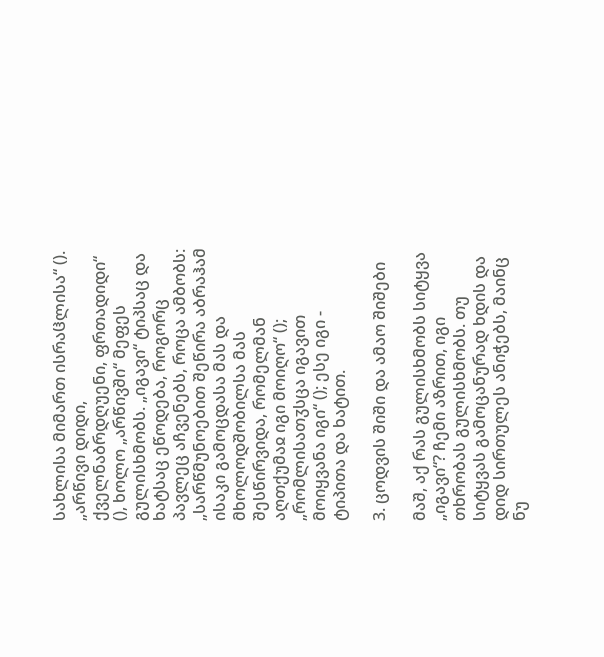სახლისა მიმართ ისრაჱლისა“ (). „არწივი დიდი, ქველნაბრდღუენი, ფრთადიდი“ (), ხოლო „არწივში“ მეფეს გულისხმობს. „იგავი“ ტიპსაც და ხატსაც ეწოდება, როგორც პავლეც აჩვენებს, როცა ამბობს: „სარწმუნოებით შეწირა აბრაჰამ ისაკი გამოცდასა მას და მხოლოდშობილსა მას შესწირვიდა, რომელმან აღთქუმაჲ იგი მოიღო“ (); „რომლისათჳსცა იგავით მოიყვანა იგი“ (); ესე იგი - ტიპითა და ხატით.

3. ცოდვის შიში და ამაო შიშები

მაშ, აქ რას გულისხმობს სიტყვა „იგავი“? ჩემი აზრით, იგი თხრობას გულისხმობს. თუ სიტყვას გამოცანურად ხდის და დიდ სირთულეს ანიჭებს, მაინც ნუ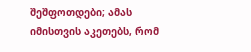შეშფოთდები; ამას იმისთვის აკეთებს, რომ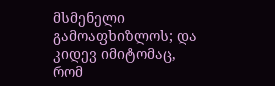მსმენელი გამოაფხიზლოს; და კიდევ იმიტომაც, რომ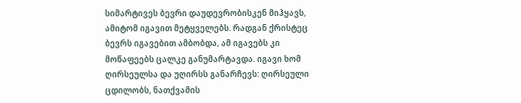სიმარტივეს ბევრი დაუდევრობისკენ მიჰყავს, ამიტომ იგავით მეტყველებს. რადგან ქრისტეც ბევრს იგავებით ამბობდა, ამ იგავებს კი მოწაფეებს ცალკე განუმარტავდა. იგავი ხომ ღირსეულსა და უღირსს განარჩევს: ღირსეული ცდილობს, ნათქვამის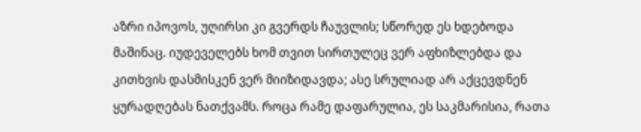აზრი იპოვოს, უღირსი კი გვერდს ჩაუვლის; სწორედ ეს ხდებოდა მაშინაც. იუდეველებს ხომ თვით სირთულეც ვერ აფხიზლებდა და კითხვის დასმისკენ ვერ მიიზიდავდა; ასე სრულიად არ აქცევდნენ ყურადღებას ნათქვამს. როცა რამე დაფარულია, ეს საკმარისია, რათა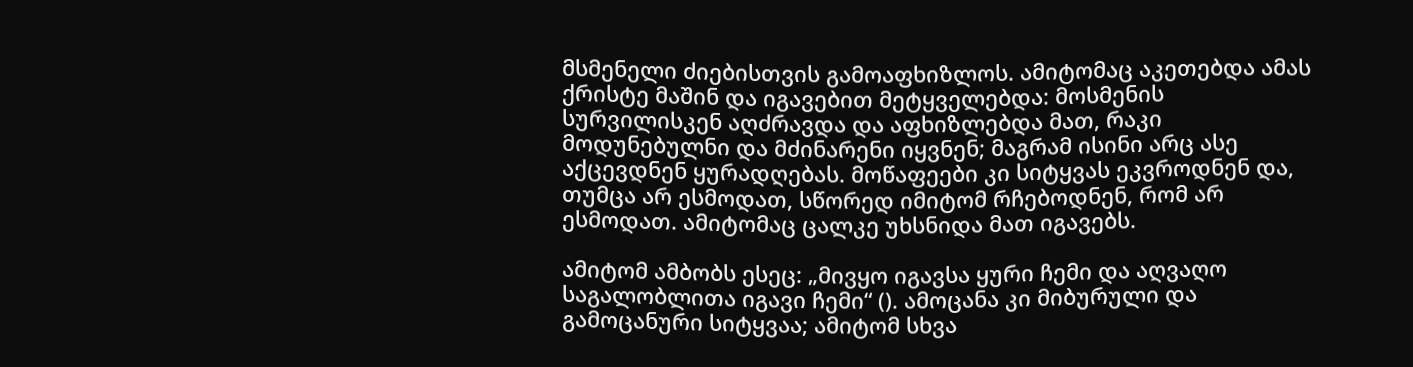მსმენელი ძიებისთვის გამოაფხიზლოს. ამიტომაც აკეთებდა ამას ქრისტე მაშინ და იგავებით მეტყველებდა: მოსმენის სურვილისკენ აღძრავდა და აფხიზლებდა მათ, რაკი მოდუნებულნი და მძინარენი იყვნენ; მაგრამ ისინი არც ასე აქცევდნენ ყურადღებას. მოწაფეები კი სიტყვას ეკვროდნენ და, თუმცა არ ესმოდათ, სწორედ იმიტომ რჩებოდნენ, რომ არ ესმოდათ. ამიტომაც ცალკე უხსნიდა მათ იგავებს.

ამიტომ ამბობს ესეც: „მივყო იგავსა ყური ჩემი და აღვაღო საგალობლითა იგავი ჩემი“ (). ამოცანა კი მიბურული და გამოცანური სიტყვაა; ამიტომ სხვა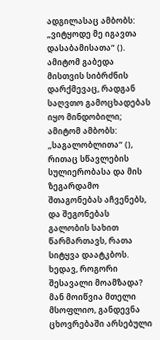ადგილასაც ამბობს: „ვიტყოდე მე იგავთა დასაბამისათა“ (). ამიტომ გაბედა მისთვის სიბრძნის დარქმევაც, რადგან საღვთო გამოცხადებას იყო მინდობილი; ამიტომ ამბობს: „საგალობლითა“ (), რითაც სწავლების სულიერობასა და მის ზეგარდამო შთაგონებას აჩვენებს, და შეგონებას გალობის სახით წარმართავს, რათა სიტყვა დაატკბოს. ხედავ, როგორი შესავალი მოამზადა? მან მოიწვია მთელი მსოფლიო, განდევნა ცხოვრებაში არსებული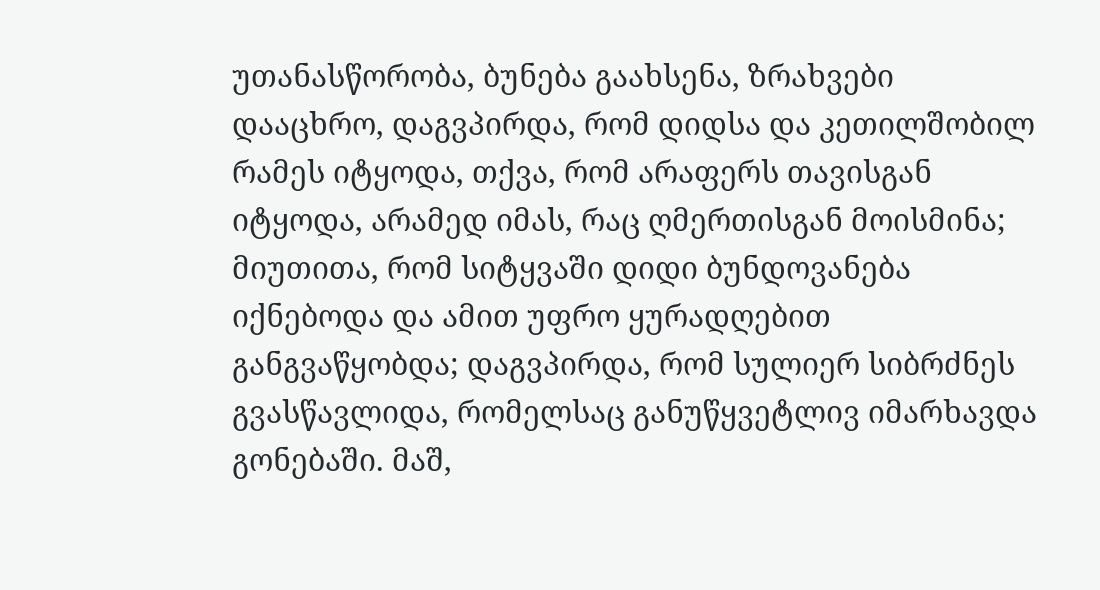უთანასწორობა, ბუნება გაახსენა, ზრახვები დააცხრო, დაგვპირდა, რომ დიდსა და კეთილშობილ რამეს იტყოდა, თქვა, რომ არაფერს თავისგან იტყოდა, არამედ იმას, რაც ღმერთისგან მოისმინა; მიუთითა, რომ სიტყვაში დიდი ბუნდოვანება იქნებოდა და ამით უფრო ყურადღებით განგვაწყობდა; დაგვპირდა, რომ სულიერ სიბრძნეს გვასწავლიდა, რომელსაც განუწყვეტლივ იმარხავდა გონებაში. მაშ,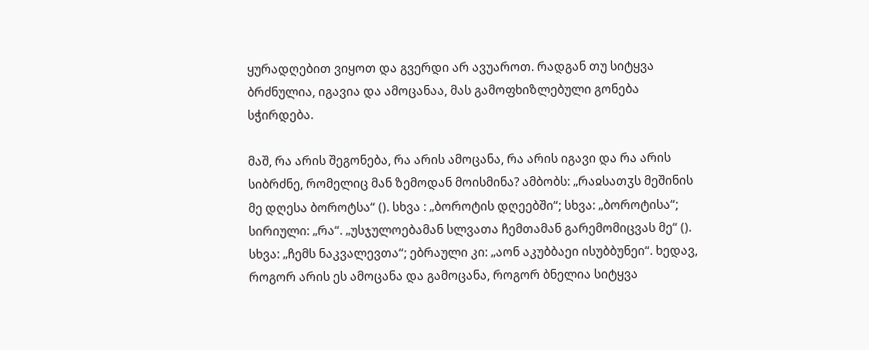ყურადღებით ვიყოთ და გვერდი არ ავუაროთ. რადგან თუ სიტყვა ბრძნულია, იგავია და ამოცანაა, მას გამოფხიზლებული გონება სჭირდება.

მაშ, რა არის შეგონება, რა არის ამოცანა, რა არის იგავი და რა არის სიბრძნე, რომელიც მან ზემოდან მოისმინა? ამბობს: „რაჲსათჳს მეშინის მე დღესა ბოროტსა“ (). სხვა : „ბოროტის დღეებში“; სხვა: „ბოროტისა“; სირიული: „რა“. „უსჯულოებამან სლვათა ჩემთამან გარემომიცვას მე“ (). სხვა: „ჩემს ნაკვალევთა“; ებრაული კი: „აონ აკუბბაეი ისუბბუნეი“. ხედავ, როგორ არის ეს ამოცანა და გამოცანა, როგორ ბნელია სიტყვა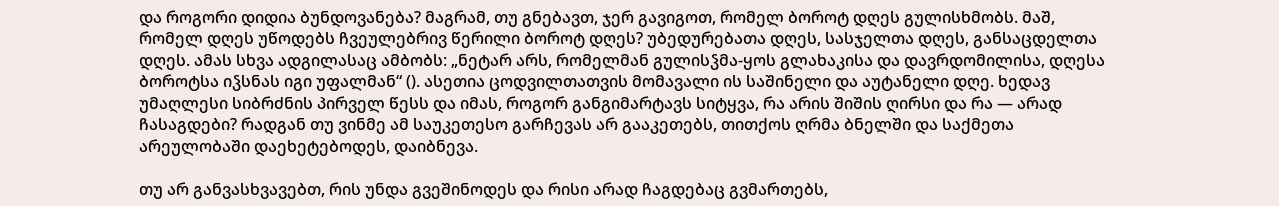და როგორი დიდია ბუნდოვანება? მაგრამ, თუ გნებავთ, ჯერ გავიგოთ, რომელ ბოროტ დღეს გულისხმობს. მაშ, რომელ დღეს უწოდებს ჩვეულებრივ წერილი ბოროტ დღეს? უბედურებათა დღეს, სასჯელთა დღეს, განსაცდელთა დღეს. ამას სხვა ადგილასაც ამბობს: „ნეტარ არს, რომელმან გულისჴმა-ყოს გლახაკისა და დავრდომილისა, დღესა ბოროტსა იჴსნას იგი უფალმან“ (). ასეთია ცოდვილთათვის მომავალი ის საშინელი და აუტანელი დღე. ხედავ უმაღლესი სიბრძნის პირველ წესს და იმას, როგორ განგიმარტავს სიტყვა, რა არის შიშის ღირსი და რა — არად ჩასაგდები? რადგან თუ ვინმე ამ საუკეთესო გარჩევას არ გააკეთებს, თითქოს ღრმა ბნელში და საქმეთა არეულობაში დაეხეტებოდეს, დაიბნევა.

თუ არ განვასხვავებთ, რის უნდა გვეშინოდეს და რისი არად ჩაგდებაც გვმართებს,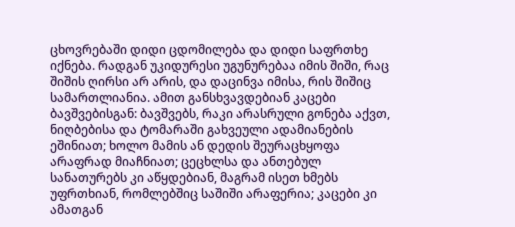ცხოვრებაში დიდი ცდომილება და დიდი საფრთხე იქნება. რადგან უკიდურესი უგუნურებაა იმის შიში, რაც შიშის ღირსი არ არის, და დაცინვა იმისა, რის შიშიც სამართლიანია. ამით განსხვავდებიან კაცები ბავშვებისგან: ბავშვებს, რაკი არასრული გონება აქვთ, ნიღბებისა და ტომარაში გახვეული ადამიანების ეშინიათ; ხოლო მამის ან დედის შეურაცხყოფა არაფრად მიაჩნიათ; ცეცხლსა და ანთებულ სანათურებს კი აწყდებიან, მაგრამ ისეთ ხმებს უფრთხიან, რომლებშიც საშიში არაფერია; კაცები კი ამათგან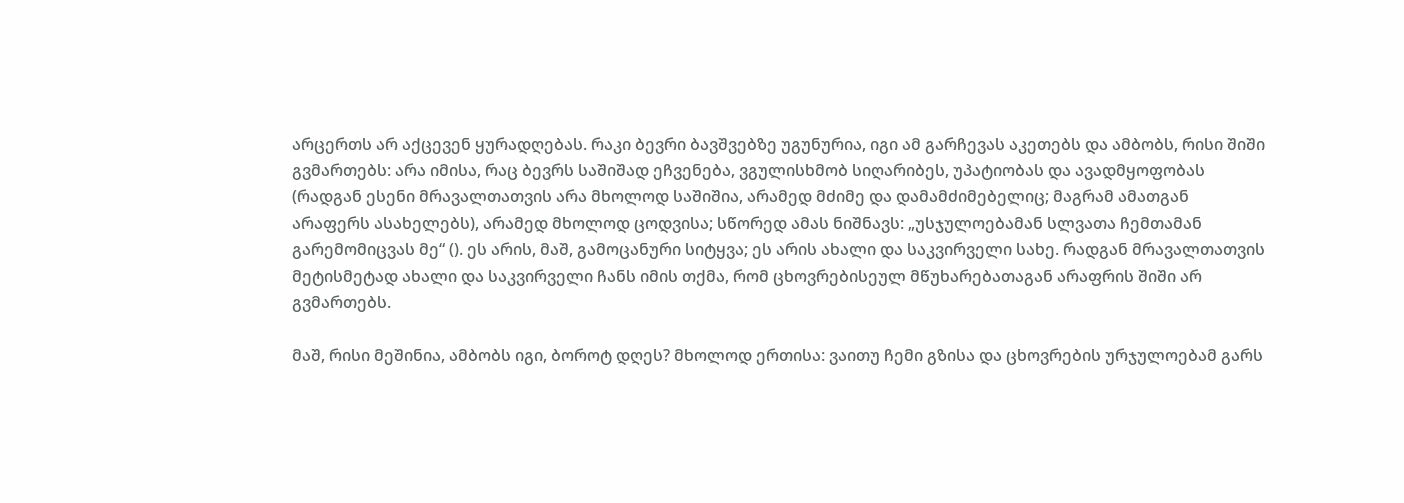არცერთს არ აქცევენ ყურადღებას. რაკი ბევრი ბავშვებზე უგუნურია, იგი ამ გარჩევას აკეთებს და ამბობს, რისი შიში გვმართებს: არა იმისა, რაც ბევრს საშიშად ეჩვენება, ვგულისხმობ სიღარიბეს, უპატიობას და ავადმყოფობას (რადგან ესენი მრავალთათვის არა მხოლოდ საშიშია, არამედ მძიმე და დამამძიმებელიც; მაგრამ ამათგან არაფერს ასახელებს), არამედ მხოლოდ ცოდვისა; სწორედ ამას ნიშნავს: „უსჯულოებამან სლვათა ჩემთამან გარემომიცვას მე“ (). ეს არის, მაშ, გამოცანური სიტყვა; ეს არის ახალი და საკვირველი სახე. რადგან მრავალთათვის მეტისმეტად ახალი და საკვირველი ჩანს იმის თქმა, რომ ცხოვრებისეულ მწუხარებათაგან არაფრის შიში არ გვმართებს.

მაშ, რისი მეშინია, ამბობს იგი, ბოროტ დღეს? მხოლოდ ერთისა: ვაითუ ჩემი გზისა და ცხოვრების ურჯულოებამ გარს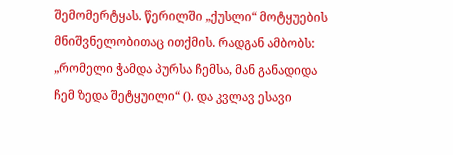შემომერტყას. წერილში „ქუსლი“ მოტყუების მნიშვნელობითაც ითქმის. რადგან ამბობს: „რომელი ჭამდა პურსა ჩემსა, მან განადიდა ჩემ ზედა შეტყუილი“ (). და კვლავ ესავი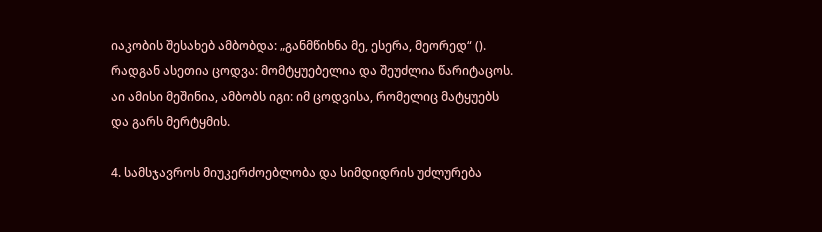იაკობის შესახებ ამბობდა: „განმწიხნა მე, ესერა, მეორედ“ (). რადგან ასეთია ცოდვა: მომტყუებელია და შეუძლია წარიტაცოს. აი ამისი მეშინია, ამბობს იგი: იმ ცოდვისა, რომელიც მატყუებს და გარს მერტყმის.

4. სამსჯავროს მიუკერძოებლობა და სიმდიდრის უძლურება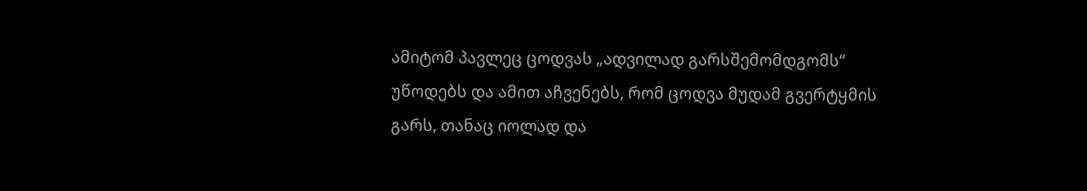ამიტომ პავლეც ცოდვას „ადვილად გარსშემომდგომს“ უწოდებს და ამით აჩვენებს, რომ ცოდვა მუდამ გვერტყმის გარს, თანაც იოლად და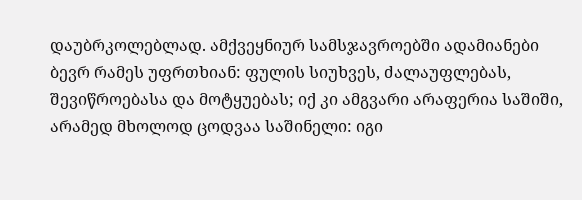დაუბრკოლებლად. ამქვეყნიურ სამსჯავროებში ადამიანები ბევრ რამეს უფრთხიან: ფულის სიუხვეს, ძალაუფლებას, შევიწროებასა და მოტყუებას; იქ კი ამგვარი არაფერია საშიში, არამედ მხოლოდ ცოდვაა საშინელი: იგი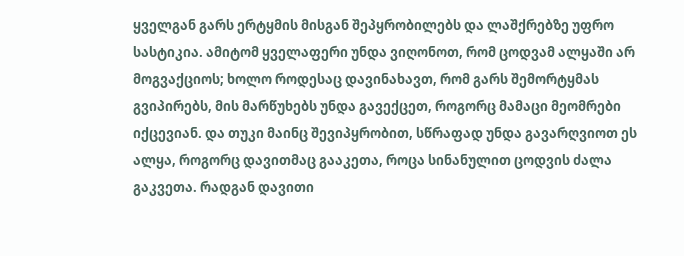ყველგან გარს ერტყმის მისგან შეპყრობილებს და ლაშქრებზე უფრო სასტიკია. ამიტომ ყველაფერი უნდა ვიღონოთ, რომ ცოდვამ ალყაში არ მოგვაქციოს; ხოლო როდესაც დავინახავთ, რომ გარს შემორტყმას გვიპირებს, მის მარწუხებს უნდა გავექცეთ, როგორც მამაცი მეომრები იქცევიან. და თუკი მაინც შევიპყრობით, სწრაფად უნდა გავარღვიოთ ეს ალყა, როგორც დავითმაც გააკეთა, როცა სინანულით ცოდვის ძალა გაკვეთა. რადგან დავითი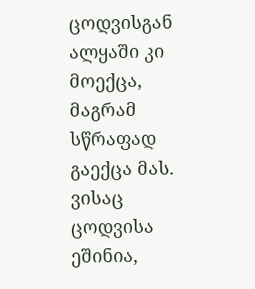ცოდვისგან ალყაში კი მოექცა, მაგრამ სწრაფად გაექცა მას. ვისაც ცოდვისა ეშინია,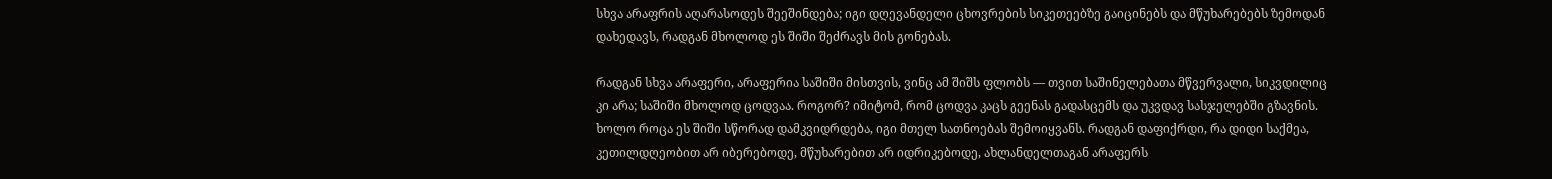სხვა არაფრის აღარასოდეს შეეშინდება; იგი დღევანდელი ცხოვრების სიკეთეებზე გაიცინებს და მწუხარებებს ზემოდან დახედავს, რადგან მხოლოდ ეს შიში შეძრავს მის გონებას.

რადგან სხვა არაფერი, არაფერია საშიში მისთვის, ვინც ამ შიშს ფლობს — თვით საშინელებათა მწვერვალი, სიკვდილიც კი არა; საშიში მხოლოდ ცოდვაა. როგორ? იმიტომ, რომ ცოდვა კაცს გეენას გადასცემს და უკვდავ სასჯელებში გზავნის. ხოლო როცა ეს შიში სწორად დამკვიდრდება, იგი მთელ სათნოებას შემოიყვანს. რადგან დაფიქრდი, რა დიდი საქმეა, კეთილდღეობით არ იბერებოდე, მწუხარებით არ იდრიკებოდე, ახლანდელთაგან არაფერს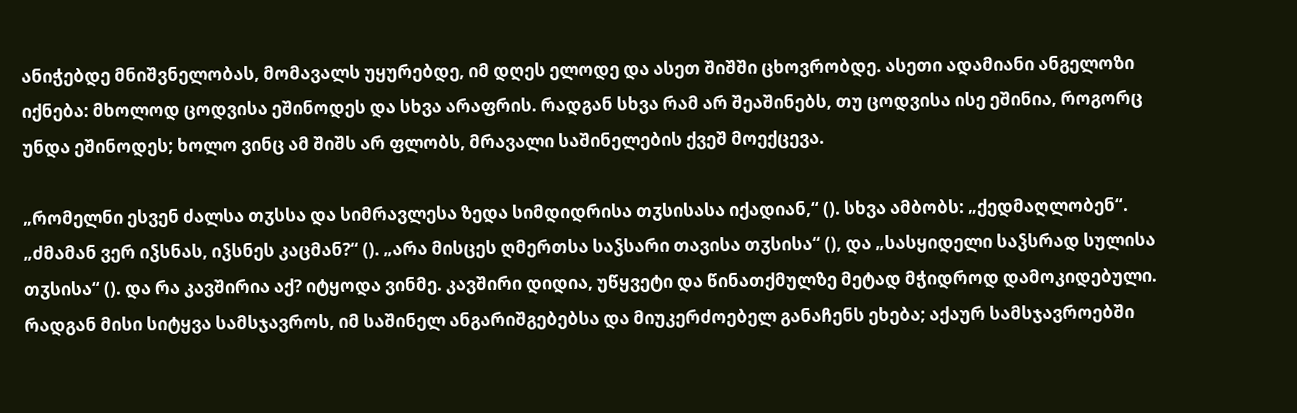ანიჭებდე მნიშვნელობას, მომავალს უყურებდე, იმ დღეს ელოდე და ასეთ შიშში ცხოვრობდე. ასეთი ადამიანი ანგელოზი იქნება: მხოლოდ ცოდვისა ეშინოდეს და სხვა არაფრის. რადგან სხვა რამ არ შეაშინებს, თუ ცოდვისა ისე ეშინია, როგორც უნდა ეშინოდეს; ხოლო ვინც ამ შიშს არ ფლობს, მრავალი საშინელების ქვეშ მოექცევა.

„რომელნი ესვენ ძალსა თჳსსა და სიმრავლესა ზედა სიმდიდრისა თჳსისასა იქადიან,“ (). სხვა ამბობს: „ქედმაღლობენ“. „ძმამან ვერ იჴსნას, იჴსნეს კაცმან?“ (). „არა მისცეს ღმერთსა საჴსარი თავისა თჳსისა“ (), და „სასყიდელი საჴსრად სულისა თჳსისა“ (). და რა კავშირია აქ? იტყოდა ვინმე. კავშირი დიდია, უწყვეტი და წინათქმულზე მეტად მჭიდროდ დამოკიდებული. რადგან მისი სიტყვა სამსჯავროს, იმ საშინელ ანგარიშგებებსა და მიუკერძოებელ განაჩენს ეხება; აქაურ სამსჯავროებში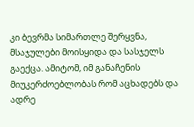კი ბევრმა სიმართლე შერყვნა, მსაჯულები მოისყიდა და სასჯელს გაექცა. ამიტომ, იმ განაჩენის მიუკერძოებლობას რომ აცხადებს და ადრე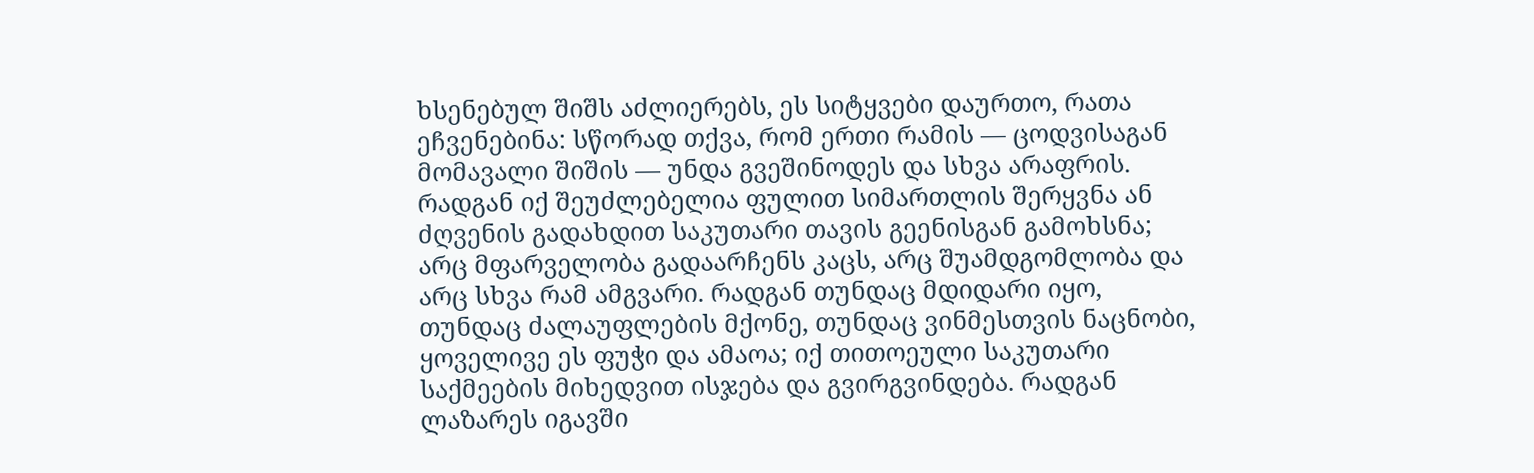ხსენებულ შიშს აძლიერებს, ეს სიტყვები დაურთო, რათა ეჩვენებინა: სწორად თქვა, რომ ერთი რამის — ცოდვისაგან მომავალი შიშის — უნდა გვეშინოდეს და სხვა არაფრის. რადგან იქ შეუძლებელია ფულით სიმართლის შერყვნა ან ძღვენის გადახდით საკუთარი თავის გეენისგან გამოხსნა; არც მფარველობა გადაარჩენს კაცს, არც შუამდგომლობა და არც სხვა რამ ამგვარი. რადგან თუნდაც მდიდარი იყო, თუნდაც ძალაუფლების მქონე, თუნდაც ვინმესთვის ნაცნობი, ყოველივე ეს ფუჭი და ამაოა; იქ თითოეული საკუთარი საქმეების მიხედვით ისჯება და გვირგვინდება. რადგან ლაზარეს იგავში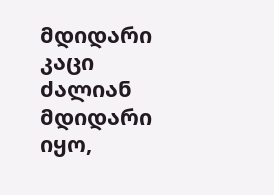მდიდარი კაცი ძალიან მდიდარი იყო,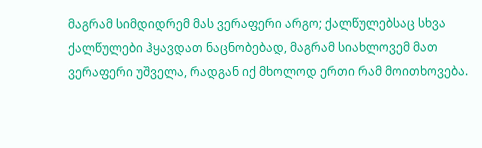მაგრამ სიმდიდრემ მას ვერაფერი არგო; ქალწულებსაც სხვა ქალწულები ჰყავდათ ნაცნობებად, მაგრამ სიახლოვემ მათ ვერაფერი უშველა, რადგან იქ მხოლოდ ერთი რამ მოითხოვება.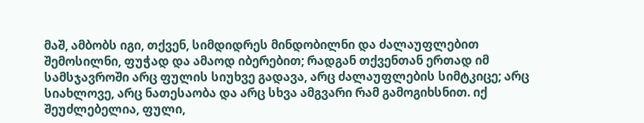მაშ, ამბობს იგი, თქვენ, სიმდიდრეს მინდობილნი და ძალაუფლებით შემოსილნი, ფუჭად და ამაოდ იბერებით; რადგან თქვენთან ერთად იმ სამსჯავროში არც ფულის სიუხვე გადავა, არც ძალაუფლების სიმტკიცე; არც სიახლოვე, არც ნათესაობა და არც სხვა ამგვარი რამ გამოგიხსნით. იქ შეუძლებელია, ფული,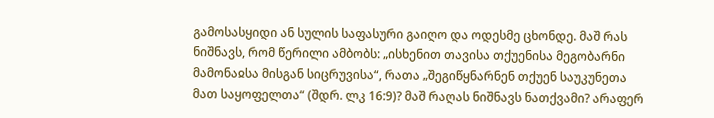გამოსასყიდი ან სულის საფასური გაიღო და ოდესმე ცხონდე. მაშ რას ნიშნავს, რომ წერილი ამბობს: „ისხენით თავისა თქუენისა მეგობარნი მამონაჲსა მისგან სიცრუვისა“, რათა „შეგიწყნარნენ თქუენ საუკუნეთა მათ საყოფელთა“ (შდრ. ლკ 16:9)? მაშ რაღას ნიშნავს ნათქვამი? არაფერ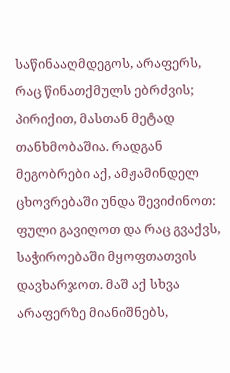საწინააღმდეგოს, არაფერს, რაც წინათქმულს ებრძვის; პირიქით, მასთან მეტად თანხმობაშია. რადგან მეგობრები აქ, ამჟამინდელ ცხოვრებაში უნდა შევიძინოთ: ფული გავიღოთ და რაც გვაქვს, საჭიროებაში მყოფთათვის დავხარჯოთ. მაშ აქ სხვა არაფერზე მიანიშნებს,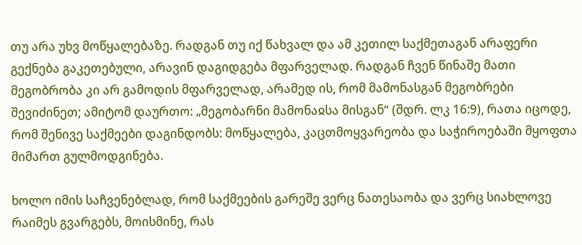თუ არა უხვ მოწყალებაზე. რადგან თუ იქ წახვალ და ამ კეთილ საქმეთაგან არაფერი გექნება გაკეთებული, არავინ დაგიდგება მფარველად. რადგან ჩვენ წინაშე მათი მეგობრობა კი არ გამოდის მფარველად, არამედ ის, რომ მამონასგან მეგობრები შევიძინეთ; ამიტომ დაურთო: „მეგობარნი მამონაჲსა მისგან“ (შდრ. ლკ 16:9), რათა იცოდე, რომ შენივე საქმეები დაგინდობს: მოწყალება, კაცთმოყვარეობა და საჭიროებაში მყოფთა მიმართ გულმოდგინება.

ხოლო იმის საჩვენებლად, რომ საქმეების გარეშე ვერც ნათესაობა და ვერც სიახლოვე რაიმეს გვარგებს, მოისმინე, რას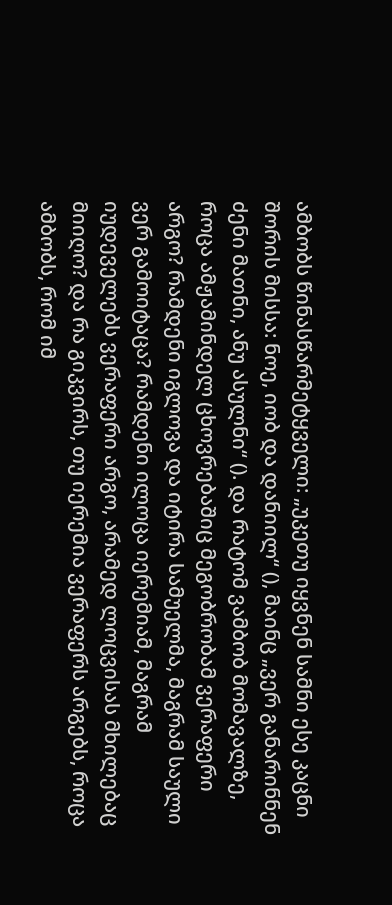ამბობს წინასწარმეტყველი: „უკეთუ იყვნენ სამნი ესე კაცნი შორის მისსა: ნოე, იობ და დანიილ“ (), მაინც „ვერ განარინნენ ძენი მათნი, ანუ ასულნი“ (). და რატომ ვამბობ მომავალზე, როცა ამჟამინდელ ცხოვრებაშიც მეგობრობამ ვერაფერი არგო? რამდენი იგლოვა და იტირა სამუელმა, მაგრამ საული ვერ გამოიტაცა? რამდენი ილოცა იერემიამ, მაგრამ იუდეველებს ვერაფერი არგო, არამედ ლოცვისას მხილებაც მიიღო? და რა გიკვირს, თუ იერემია ვერაფერს არგებს, როცა ამბობს, რომ იმ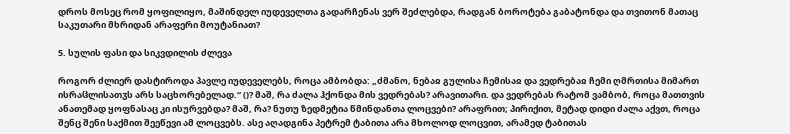დროს მოსეც რომ ყოფილიყო, მაშინდელ იუდეველთა გადარჩენას ვერ შეძლებდა, რადგან ბოროტება გაბატონდა და თვითონ მათაც საკუთარი მხრიდან არაფერი მოუტანიათ?

5. სულის ფასი და სიკვდილის ძლევა

როგორ ძლიერ დასტიროდა პავლე იუდეველებს, როცა ამბობდა: „ძმანო, ნებაჲ გულისა ჩემისაჲ და ვედრებაჲ ჩემი ღმრთისა მიმართ ისრაჱლისათჳს არს საცხორებელად.“ ()? მაშ, რა ძალა ჰქონდა მის ვედრებას? არავითარი. და ვედრებას რატომ ვამბობ, როცა მათთვის ანათემად ყოფნასაც კი ისურვებდა? მაშ, რა? ნუთუ ზედმეტია წმინდანთა ლოცვები? არაფრით; პირიქით, მეტად დიდი ძალა აქვთ, როცა შენც შენი საქმით შეეწევი ამ ლოცვებს. ასე აღადგინა პეტრემ ტაბითა არა მხოლოდ ლოცვით, არამედ ტაბითას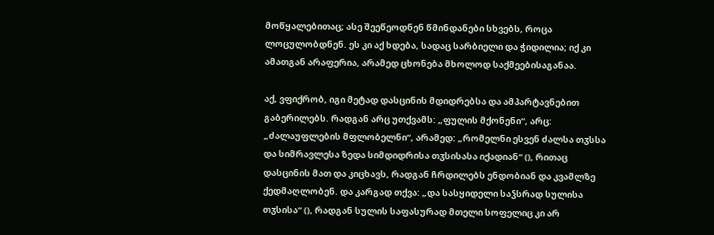მოწყალებითაც; ასე შეეწეოდნენ წმინდანები სხვებს, როცა ლოცულობდნენ. ეს კი აქ ხდება, სადაც სარბიელი და ჭიდილია; იქ კი ამათგან არაფერია, არამედ ცხონება მხოლოდ საქმეებისაგანაა.

აქ, ვფიქრობ, იგი მეტად დასცინის მდიდრებსა და ამპარტავნებით გაბერილებს. რადგან არც უთქვამს: „ფულის მქონენი“, არც: „ძალაუფლების მფლობელნი“, არამედ: „რომელნი ესვენ ძალსა თჳსსა და სიმრავლესა ზედა სიმდიდრისა თჳსისასა იქადიან“ (), რითაც დასცინის მათ და კიცხავს, რადგან ჩრდილებს ენდობიან და კვამლზე ქედმაღლობენ. და კარგად თქვა: „და სასყიდელი საჴსრად სულისა თჳსისა“ (), რადგან სულის საფასურად მთელი სოფელიც კი არ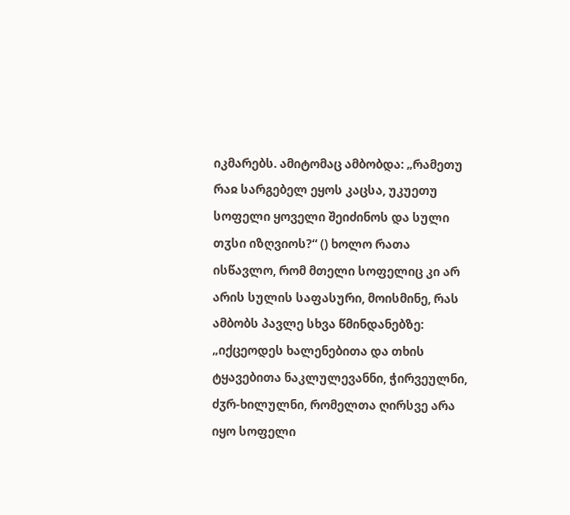იკმარებს. ამიტომაც ამბობდა: „რამეთუ რაჲ სარგებელ ეყოს კაცსა, უკუეთუ სოფელი ყოველი შეიძინოს და სული თჳსი იზღვიოს?“ () ხოლო რათა ისწავლო, რომ მთელი სოფელიც კი არ არის სულის საფასური, მოისმინე, რას ამბობს პავლე სხვა წმინდანებზე: „იქცეოდეს ხალენებითა და თხის ტყავებითა ნაკლულევანნი, ჭირვეულნი, ძჳრ-ხილულნი, რომელთა ღირსვე არა იყო სოფელი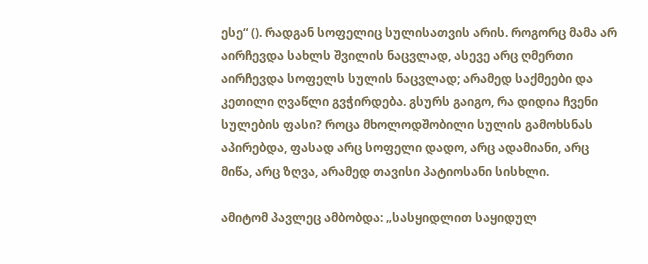ესე“ (). რადგან სოფელიც სულისათვის არის. როგორც მამა არ აირჩევდა სახლს შვილის ნაცვლად, ასევე არც ღმერთი აირჩევდა სოფელს სულის ნაცვლად; არამედ საქმეები და კეთილი ღვაწლი გვჭირდება. გსურს გაიგო, რა დიდია ჩვენი სულების ფასი? როცა მხოლოდშობილი სულის გამოხსნას აპირებდა, ფასად არც სოფელი დადო, არც ადამიანი, არც მიწა, არც ზღვა, არამედ თავისი პატიოსანი სისხლი.

ამიტომ პავლეც ამბობდა: „სასყიდლით საყიდულ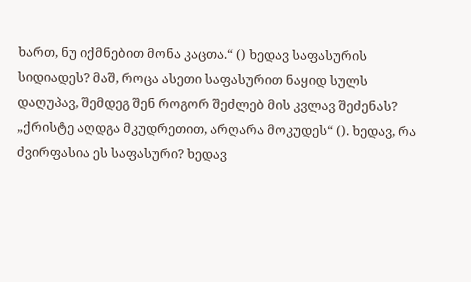ხართ, ნუ იქმნებით მონა კაცთა.“ () ხედავ საფასურის სიდიადეს? მაშ, როცა ასეთი საფასურით ნაყიდ სულს დაღუპავ, შემდეგ შენ როგორ შეძლებ მის კვლავ შეძენას? „ქრისტე აღდგა მკუდრეთით, არღარა მოკუდეს“ (). ხედავ, რა ძვირფასია ეს საფასური? ხედავ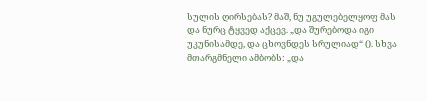სულის ღირსებას? მაშ, ნუ უგულებელყოფ მას და ნურც ტყვედ აქცევ. „და შურებოდა იგი უკუნისამდე, და ცხოვნდეს სრულიად“ (). სხვა მთარგმნელი ამბობს: „და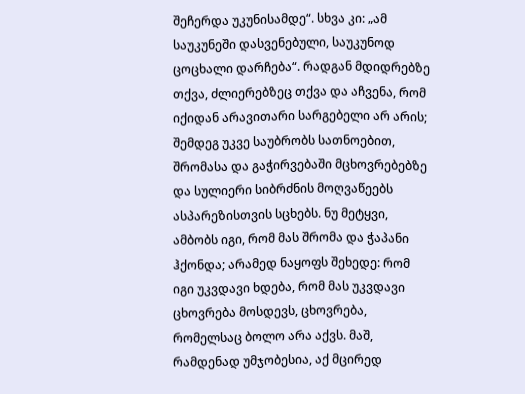შეჩერდა უკუნისამდე“. სხვა კი: „ამ საუკუნეში დასვენებული, საუკუნოდ ცოცხალი დარჩება“. რადგან მდიდრებზე თქვა, ძლიერებზეც თქვა და აჩვენა, რომ იქიდან არავითარი სარგებელი არ არის; შემდეგ უკვე საუბრობს სათნოებით, შრომასა და გაჭირვებაში მცხოვრებებზე და სულიერი სიბრძნის მოღვაწეებს ასპარეზისთვის სცხებს. ნუ მეტყვი, ამბობს იგი, რომ მას შრომა და ჭაპანი ჰქონდა; არამედ ნაყოფს შეხედე: რომ იგი უკვდავი ხდება, რომ მას უკვდავი ცხოვრება მოსდევს, ცხოვრება, რომელსაც ბოლო არა აქვს. მაშ, რამდენად უმჯობესია, აქ მცირედ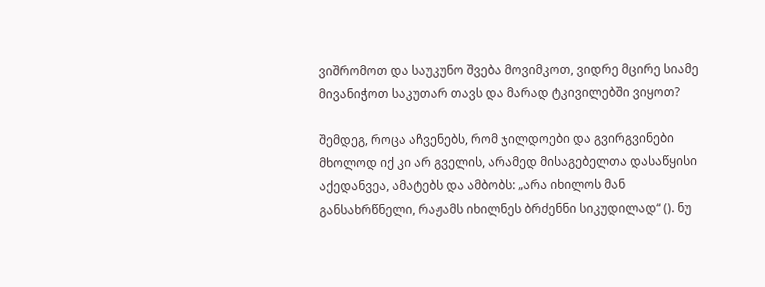ვიშრომოთ და საუკუნო შვება მოვიმკოთ, ვიდრე მცირე სიამე მივანიჭოთ საკუთარ თავს და მარად ტკივილებში ვიყოთ?

შემდეგ, როცა აჩვენებს, რომ ჯილდოები და გვირგვინები მხოლოდ იქ კი არ გველის, არამედ მისაგებელთა დასაწყისი აქედანვეა, ამატებს და ამბობს: „არა იხილოს მან განსახრწნელი, რაჟამს იხილნეს ბრძენნი სიკუდილად“ (). ნუ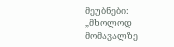მეუბნები: „მხოლოდ მომავალზე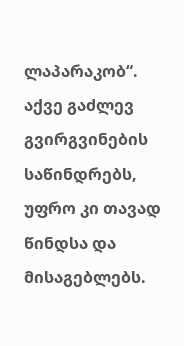ლაპარაკობ“. აქვე გაძლევ გვირგვინების საწინდრებს, უფრო კი თავად წინდსა და მისაგებლებს.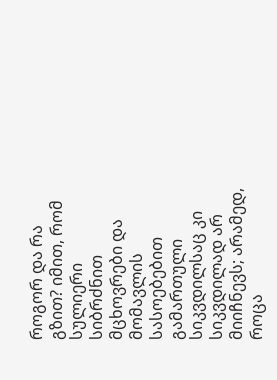როგორ და რა გზით? იმით, რომ სულიერი სიბრძნით მცხოვრები და მომავლის სასოებებით გამართული სიკვდილსაც კი სიკვდილად არ მიიჩნევს; არამედ, როცა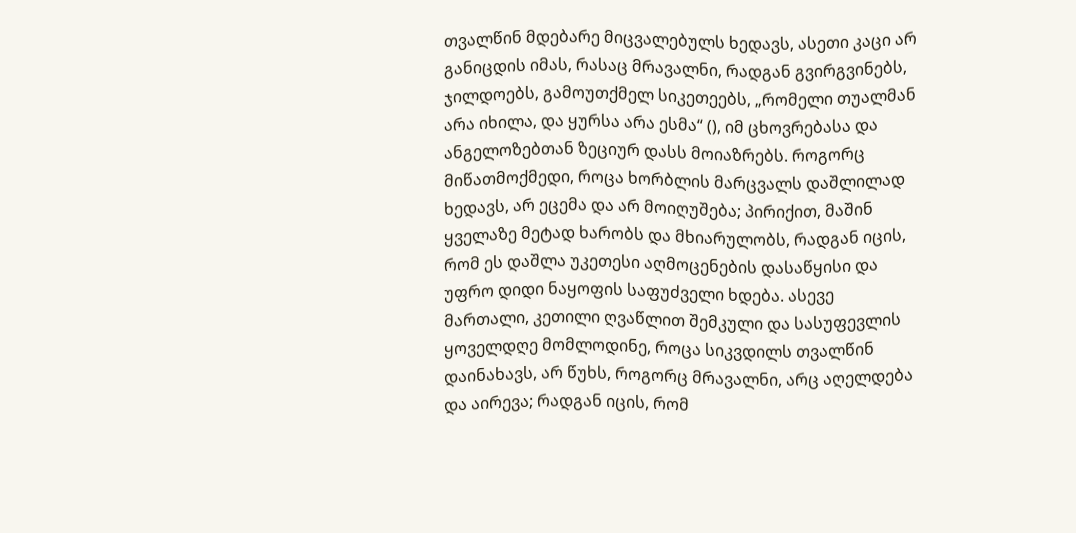თვალწინ მდებარე მიცვალებულს ხედავს, ასეთი კაცი არ განიცდის იმას, რასაც მრავალნი, რადგან გვირგვინებს, ჯილდოებს, გამოუთქმელ სიკეთეებს, „რომელი თუალმან არა იხილა, და ყურსა არა ესმა“ (), იმ ცხოვრებასა და ანგელოზებთან ზეციურ დასს მოიაზრებს. როგორც მიწათმოქმედი, როცა ხორბლის მარცვალს დაშლილად ხედავს, არ ეცემა და არ მოიღუშება; პირიქით, მაშინ ყველაზე მეტად ხარობს და მხიარულობს, რადგან იცის, რომ ეს დაშლა უკეთესი აღმოცენების დასაწყისი და უფრო დიდი ნაყოფის საფუძველი ხდება. ასევე მართალი, კეთილი ღვაწლით შემკული და სასუფევლის ყოველდღე მომლოდინე, როცა სიკვდილს თვალწინ დაინახავს, არ წუხს, როგორც მრავალნი, არც აღელდება და აირევა; რადგან იცის, რომ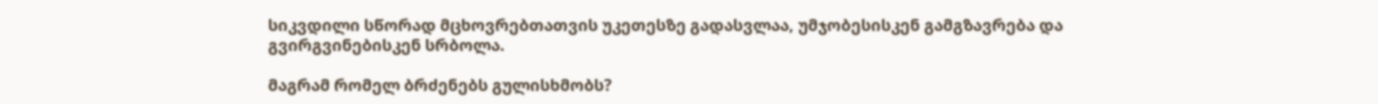სიკვდილი სწორად მცხოვრებთათვის უკეთესზე გადასვლაა, უმჯობესისკენ გამგზავრება და გვირგვინებისკენ სრბოლა.

მაგრამ რომელ ბრძენებს გულისხმობს?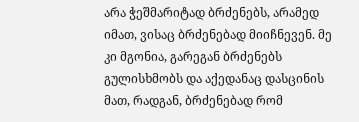არა ჭეშმარიტად ბრძენებს, არამედ იმათ, ვისაც ბრძენებად მიიჩნევენ. მე კი მგონია, გარეგან ბრძენებს გულისხმობს და აქედანაც დასცინის მათ, რადგან, ბრძენებად რომ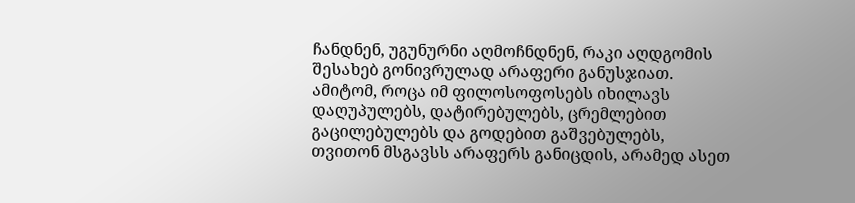ჩანდნენ, უგუნურნი აღმოჩნდნენ, რაკი აღდგომის შესახებ გონივრულად არაფერი განუსჯიათ. ამიტომ, როცა იმ ფილოსოფოსებს იხილავს დაღუპულებს, დატირებულებს, ცრემლებით გაცილებულებს და გოდებით გაშვებულებს, თვითონ მსგავსს არაფერს განიცდის, არამედ ასეთ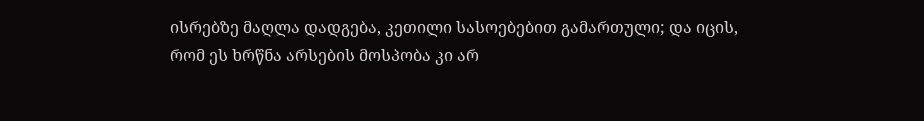ისრებზე მაღლა დადგება, კეთილი სასოებებით გამართული; და იცის, რომ ეს ხრწნა არსების მოსპობა კი არ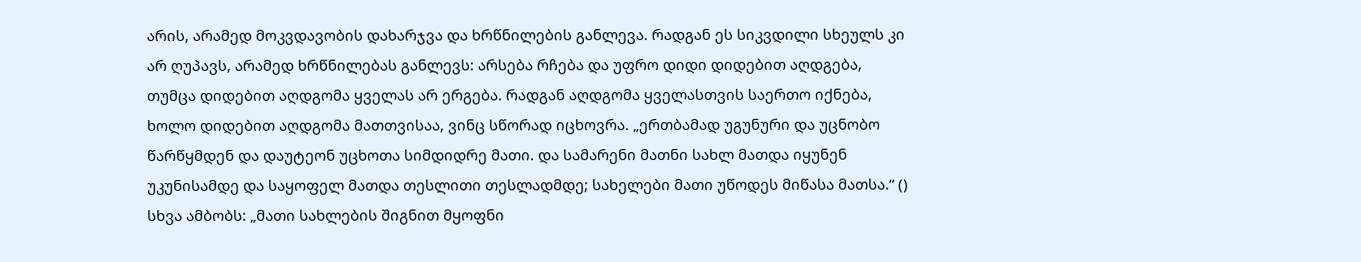არის, არამედ მოკვდავობის დახარჯვა და ხრწნილების განლევა. რადგან ეს სიკვდილი სხეულს კი არ ღუპავს, არამედ ხრწნილებას განლევს: არსება რჩება და უფრო დიდი დიდებით აღდგება, თუმცა დიდებით აღდგომა ყველას არ ერგება. რადგან აღდგომა ყველასთვის საერთო იქნება, ხოლო დიდებით აღდგომა მათთვისაა, ვინც სწორად იცხოვრა. „ერთბამად უგუნური და უცნობო წარწყმდენ და დაუტეონ უცხოთა სიმდიდრე მათი. და სამარენი მათნი სახლ მათდა იყუნენ უკუნისამდე და საყოფელ მათდა თესლითი თესლადმდე; სახელები მათი უწოდეს მიწასა მათსა.“ () სხვა ამბობს: „მათი სახლების შიგნით მყოფნი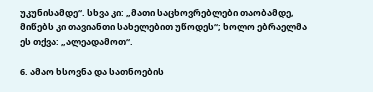უკუნისამდე“. სხვა კი: „მათი საცხოვრებლები თაობამდე, მიწებს კი თავიანთი სახელებით უწოდეს“; ხოლო ებრაელმა ეს თქვა: „ალეადამოთ“.

6. ამაო ხსოვნა და სათნოების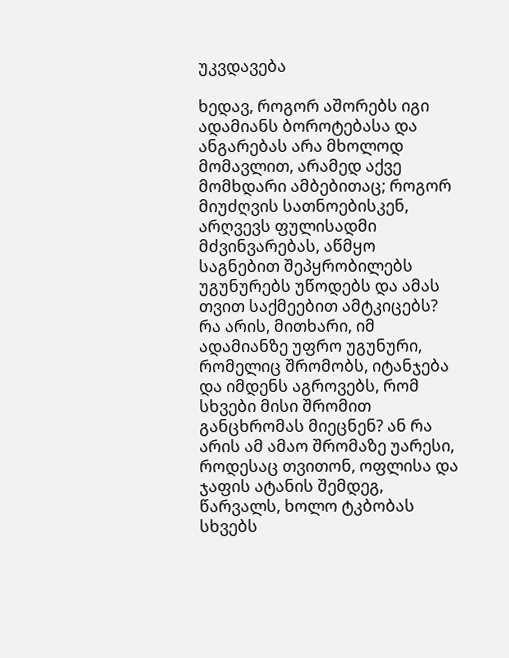უკვდავება

ხედავ, როგორ აშორებს იგი ადამიანს ბოროტებასა და ანგარებას არა მხოლოდ მომავლით, არამედ აქვე მომხდარი ამბებითაც; როგორ მიუძღვის სათნოებისკენ, არღვევს ფულისადმი მძვინვარებას, აწმყო საგნებით შეპყრობილებს უგუნურებს უწოდებს და ამას თვით საქმეებით ამტკიცებს? რა არის, მითხარი, იმ ადამიანზე უფრო უგუნური, რომელიც შრომობს, იტანჯება და იმდენს აგროვებს, რომ სხვები მისი შრომით განცხრომას მიეცნენ? ან რა არის ამ ამაო შრომაზე უარესი, როდესაც თვითონ, ოფლისა და ჯაფის ატანის შემდეგ, წარვალს, ხოლო ტკბობას სხვებს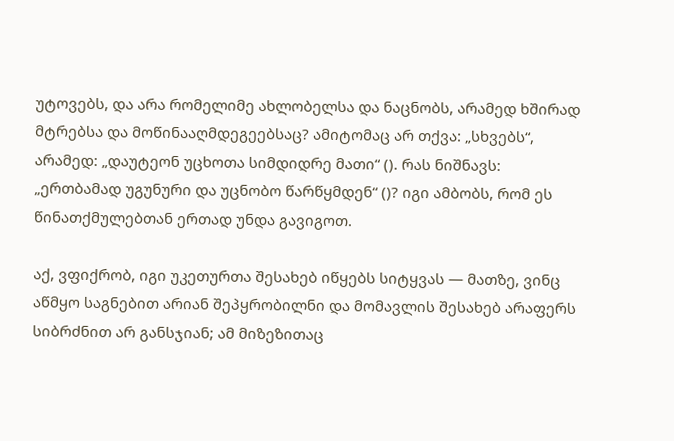უტოვებს, და არა რომელიმე ახლობელსა და ნაცნობს, არამედ ხშირად მტრებსა და მოწინააღმდეგეებსაც? ამიტომაც არ თქვა: „სხვებს“, არამედ: „დაუტეონ უცხოთა სიმდიდრე მათი“ (). რას ნიშნავს: „ერთბამად უგუნური და უცნობო წარწყმდენ“ ()? იგი ამბობს, რომ ეს წინათქმულებთან ერთად უნდა გავიგოთ.

აქ, ვფიქრობ, იგი უკეთურთა შესახებ იწყებს სიტყვას — მათზე, ვინც აწმყო საგნებით არიან შეპყრობილნი და მომავლის შესახებ არაფერს სიბრძნით არ განსჯიან; ამ მიზეზითაც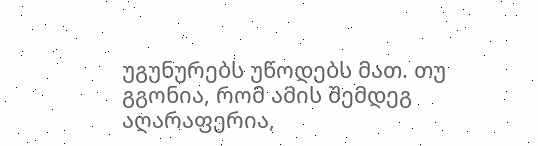უგუნურებს უწოდებს მათ. თუ გგონია, რომ ამის შემდეგ აღარაფერია,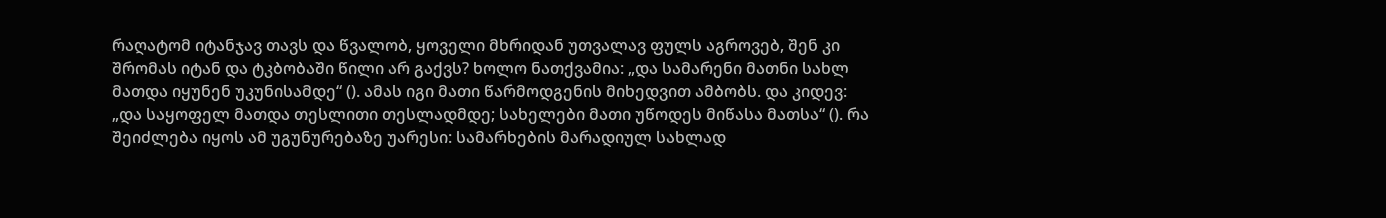რაღატომ იტანჯავ თავს და წვალობ, ყოველი მხრიდან უთვალავ ფულს აგროვებ, შენ კი შრომას იტან და ტკბობაში წილი არ გაქვს? ხოლო ნათქვამია: „და სამარენი მათნი სახლ მათდა იყუნენ უკუნისამდე“ (). ამას იგი მათი წარმოდგენის მიხედვით ამბობს. და კიდევ: „და საყოფელ მათდა თესლითი თესლადმდე; სახელები მათი უწოდეს მიწასა მათსა“ (). რა შეიძლება იყოს ამ უგუნურებაზე უარესი: სამარხების მარადიულ სახლად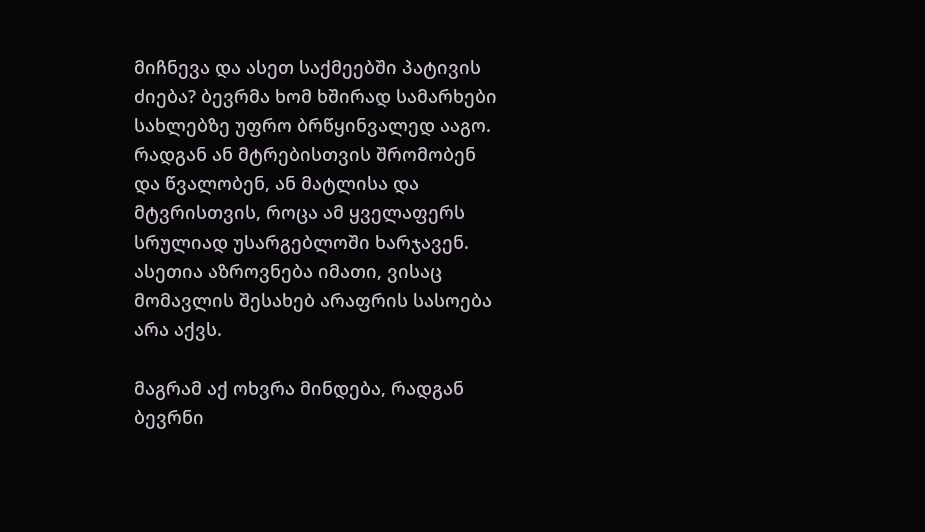მიჩნევა და ასეთ საქმეებში პატივის ძიება? ბევრმა ხომ ხშირად სამარხები სახლებზე უფრო ბრწყინვალედ ააგო. რადგან ან მტრებისთვის შრომობენ და წვალობენ, ან მატლისა და მტვრისთვის, როცა ამ ყველაფერს სრულიად უსარგებლოში ხარჯავენ. ასეთია აზროვნება იმათი, ვისაც მომავლის შესახებ არაფრის სასოება არა აქვს.

მაგრამ აქ ოხვრა მინდება, რადგან ბევრნი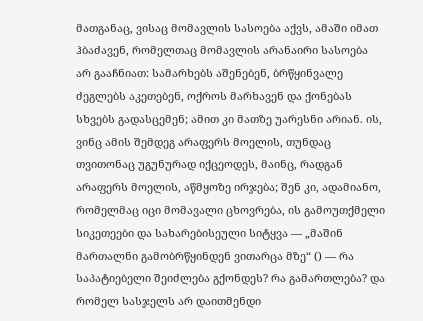მათგანაც, ვისაც მომავლის სასოება აქვს, ამაში იმათ ჰბაძავენ, რომელთაც მომავლის არანაირი სასოება არ გააჩნიათ: სამარხებს აშენებენ, ბრწყინვალე ძეგლებს აკეთებენ, ოქროს მარხავენ და ქონებას სხვებს გადასცემენ; ამით კი მათზე უარესნი არიან. ის, ვინც ამის შემდეგ არაფერს მოელის, თუნდაც თვითონაც უგუნურად იქცეოდეს, მაინც, რადგან არაფერს მოელის, აწმყოზე ირჯება; შენ კი, ადამიანო, რომელმაც იცი მომავალი ცხოვრება, ის გამოუთქმელი სიკეთეები და სახარებისეული სიტყვა — „მაშინ მართალნი გამობრწყინდენ ვითარცა მზე“ () — რა საპატიებელი შეიძლება გქონდეს? რა გამართლება? და რომელ სასჯელს არ დაითმენდი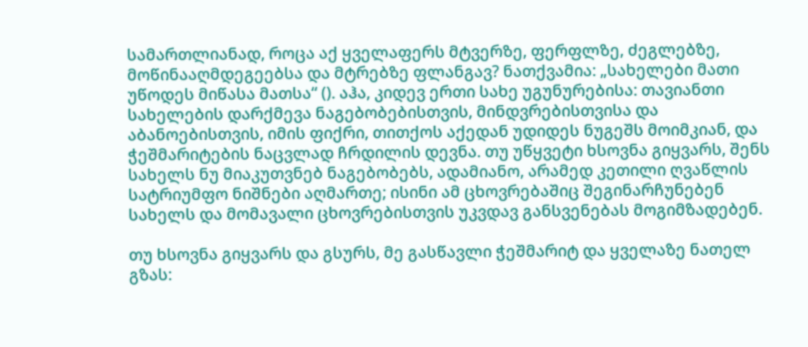სამართლიანად, როცა აქ ყველაფერს მტვერზე, ფერფლზე, ძეგლებზე, მოწინააღმდეგეებსა და მტრებზე ფლანგავ? ნათქვამია: „სახელები მათი უწოდეს მიწასა მათსა“ (). აჰა, კიდევ ერთი სახე უგუნურებისა: თავიანთი სახელების დარქმევა ნაგებობებისთვის, მინდვრებისთვისა და აბანოებისთვის, იმის ფიქრი, თითქოს აქედან უდიდეს ნუგეშს მოიმკიან, და ჭეშმარიტების ნაცვლად ჩრდილის დევნა. თუ უწყვეტი ხსოვნა გიყვარს, შენს სახელს ნუ მიაკუთვნებ ნაგებობებს, ადამიანო, არამედ კეთილი ღვაწლის სატრიუმფო ნიშნები აღმართე; ისინი ამ ცხოვრებაშიც შეგინარჩუნებენ სახელს და მომავალი ცხოვრებისთვის უკვდავ განსვენებას მოგიმზადებენ.

თუ ხსოვნა გიყვარს და გსურს, მე გასწავლი ჭეშმარიტ და ყველაზე ნათელ გზას: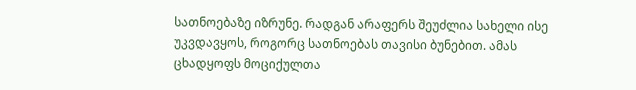სათნოებაზე იზრუნე. რადგან არაფერს შეუძლია სახელი ისე უკვდავყოს, როგორც სათნოებას თავისი ბუნებით. ამას ცხადყოფს მოციქულთა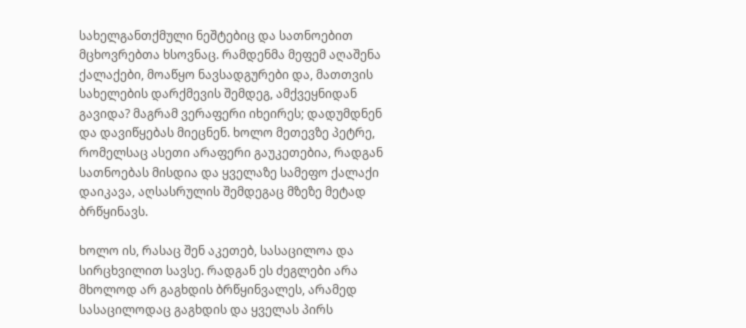სახელგანთქმული ნეშტებიც და სათნოებით მცხოვრებთა ხსოვნაც. რამდენმა მეფემ აღაშენა ქალაქები, მოაწყო ნავსადგურები და, მათთვის სახელების დარქმევის შემდეგ, ამქვეყნიდან გავიდა? მაგრამ ვერაფერი იხეირეს; დადუმდნენ და დავიწყებას მიეცნენ. ხოლო მეთევზე პეტრე, რომელსაც ასეთი არაფერი გაუკეთებია, რადგან სათნოებას მისდია და ყველაზე სამეფო ქალაქი დაიკავა, აღსასრულის შემდეგაც მზეზე მეტად ბრწყინავს.

ხოლო ის, რასაც შენ აკეთებ, სასაცილოა და სირცხვილით სავსე. რადგან ეს ძეგლები არა მხოლოდ არ გაგხდის ბრწყინვალეს, არამედ სასაცილოდაც გაგხდის და ყველას პირს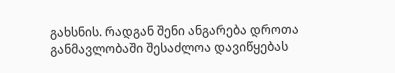გახსნის. რადგან შენი ანგარება დროთა განმავლობაში შესაძლოა დავიწყებას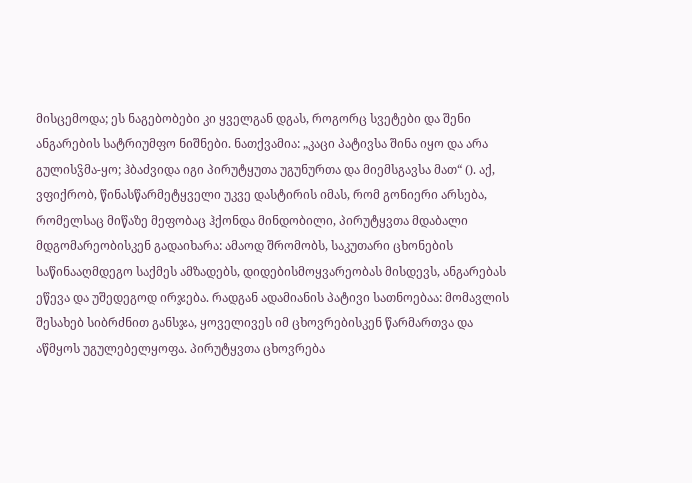მისცემოდა; ეს ნაგებობები კი ყველგან დგას, როგორც სვეტები და შენი ანგარების სატრიუმფო ნიშნები. ნათქვამია: „კაცი პატივსა შინა იყო და არა გულისჴმა-ყო; ჰბაძვიდა იგი პირუტყუთა უგუნურთა და მიემსგავსა მათ“ (). აქ, ვფიქრობ, წინასწარმეტყველი უკვე დასტირის იმას, რომ გონიერი არსება, რომელსაც მიწაზე მეფობაც ჰქონდა მინდობილი, პირუტყვთა მდაბალი მდგომარეობისკენ გადაიხარა: ამაოდ შრომობს, საკუთარი ცხონების საწინააღმდეგო საქმეს ამზადებს, დიდებისმოყვარეობას მისდევს, ანგარებას ეწევა და უშედეგოდ ირჯება. რადგან ადამიანის პატივი სათნოებაა: მომავლის შესახებ სიბრძნით განსჯა, ყოველივეს იმ ცხოვრებისკენ წარმართვა და აწმყოს უგულებელყოფა. პირუტყვთა ცხოვრება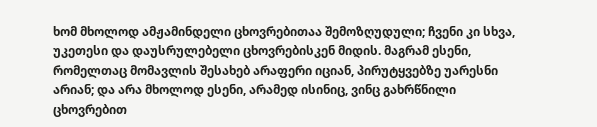ხომ მხოლოდ ამჟამინდელი ცხოვრებითაა შემოზღუდული; ჩვენი კი სხვა, უკეთესი და დაუსრულებელი ცხოვრებისკენ მიდის. მაგრამ ესენი, რომელთაც მომავლის შესახებ არაფერი იციან, პირუტყვებზე უარესნი არიან; და არა მხოლოდ ესენი, არამედ ისინიც, ვინც გახრწნილი ცხოვრებით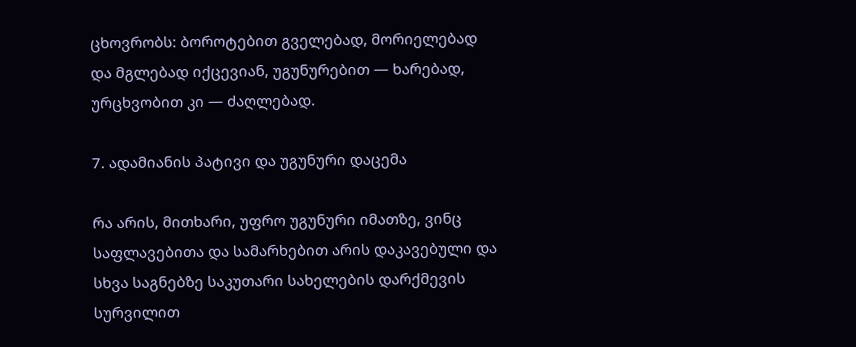ცხოვრობს: ბოროტებით გველებად, მორიელებად და მგლებად იქცევიან, უგუნურებით — ხარებად, ურცხვობით კი — ძაღლებად.

7. ადამიანის პატივი და უგუნური დაცემა

რა არის, მითხარი, უფრო უგუნური იმათზე, ვინც საფლავებითა და სამარხებით არის დაკავებული და სხვა საგნებზე საკუთარი სახელების დარქმევის სურვილით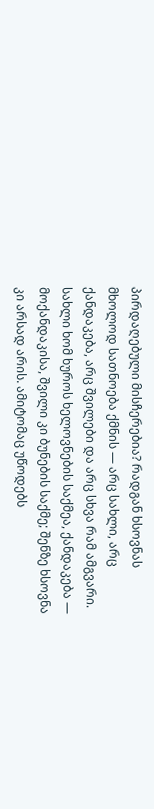პირდაღებული მისჩერებია? რადგან ხსოვნას მხოლოდ სათნოება ქმნის — არც სახლი, არც ქანდაკება, არც შვილები და არც სხვა რამ ამგვარი. სახლი ხომ ხუროს ხელოვნების საქმეა, ქანდაკება — მოქანდაკისა, შვილი კი ბუნების საქმე; შენზე ხსოვნა კი არსად არის. ამიტომაც უწოდებს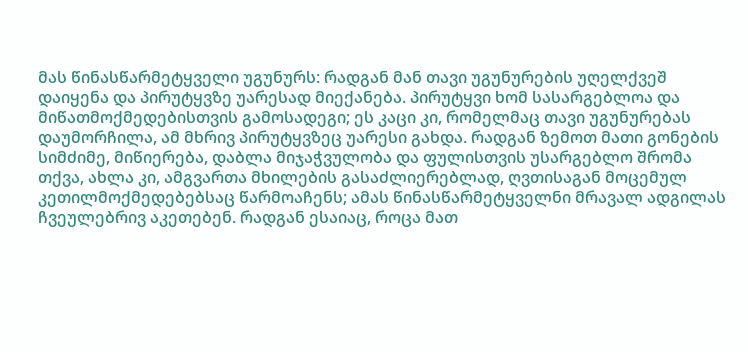მას წინასწარმეტყველი უგუნურს: რადგან მან თავი უგუნურების უღელქვეშ დაიყენა და პირუტყვზე უარესად მიექანება. პირუტყვი ხომ სასარგებლოა და მიწათმოქმედებისთვის გამოსადეგი; ეს კაცი კი, რომელმაც თავი უგუნურებას დაუმორჩილა, ამ მხრივ პირუტყვზეც უარესი გახდა. რადგან ზემოთ მათი გონების სიმძიმე, მიწიერება, დაბლა მიჯაჭვულობა და ფულისთვის უსარგებლო შრომა თქვა, ახლა კი, ამგვართა მხილების გასაძლიერებლად, ღვთისაგან მოცემულ კეთილმოქმედებებსაც წარმოაჩენს; ამას წინასწარმეტყველნი მრავალ ადგილას ჩვეულებრივ აკეთებენ. რადგან ესაიაც, როცა მათ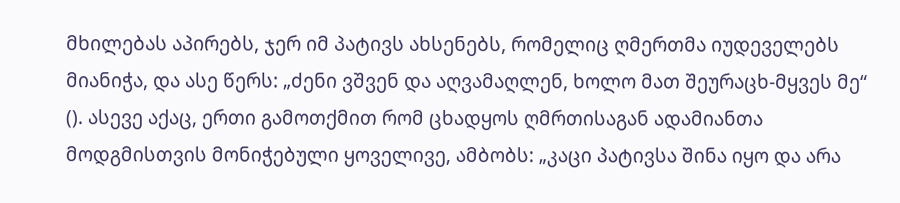მხილებას აპირებს, ჯერ იმ პატივს ახსენებს, რომელიც ღმერთმა იუდეველებს მიანიჭა, და ასე წერს: „ძენი ვშვენ და აღვამაღლენ, ხოლო მათ შეურაცხ-მყვეს მე“ (). ასევე აქაც, ერთი გამოთქმით რომ ცხადყოს ღმრთისაგან ადამიანთა მოდგმისთვის მონიჭებული ყოველივე, ამბობს: „კაცი პატივსა შინა იყო და არა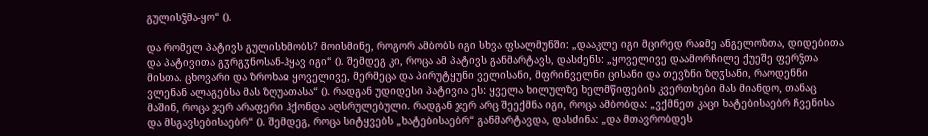გულისჴმა-ყო“ ().

და რომელ პატივს გულისხმობს? მოისმინე, როგორ ამბობს იგი სხვა ფსალმუნში: „დააკლე იგი მცირედ რაჲმე ანგელოზთა, დიდებითა და პატივითა გჳრგჳნოსან-ჰყავ იგი“ (). შემდეგ კი, როცა ამ პატივს განმარტავს, დასძენს: „ყოველივე დაამორჩილე ქუეშე ფერჴთა მისთა. ცხოვარი და ზროხაჲ ყოველივე, მერმეცა და პირუტყუნი ველისანი, მფრინველნი ცისანი და თევზნი ზღჳსანი, რაოდენნი ვლენან ალაგებსა მას ზღუათასა“ (). რადგან უდიდესი პატივია ეს: ყველა ხილულზე ხელმწიფების კვერთხები მას მიანდო, თანაც მაშინ, როცა ჯერ არაფერი ჰქონდა აღსრულებული. რადგან ჯერ არც შეექმნა იგი, როცა ამბობდა: „ვქმნეთ კაცი ხატებისაებრ ჩვენისა და მსგავსებისაებრ“ (). შემდეგ, როცა სიტყვებს „ხატებისაებრ“ განმარტავდა, დასძინა: „და მთავრობდეს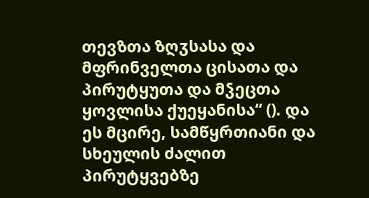თევზთა ზღჳსასა და მფრინველთა ცისათა და პირუტყუთა და მჴეცთა ყოვლისა ქუეყანისა“ (). და ეს მცირე, სამწყრთიანი და სხეულის ძალით პირუტყვებზე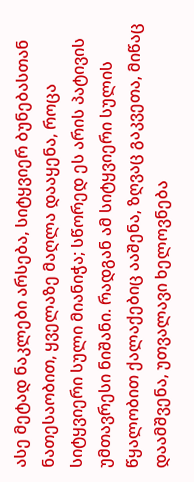ასე მეტად ნაკლები არსება, სიტყვიერ ბუნებასთან ნათესაობით, ყველაზე მაღლა დააყენა, როცა სიტყვიერი სული მიანიჭა; სწორედ ეს არის პატივის უმთავრესი ნიშანი. რადგან ამ სიტყვიერი სულის წყალობით ქალაქებიც ააშენა, ზღვაც გაკვეთა, მიწაც დაამშვენა, უთვალავი ხელოვნება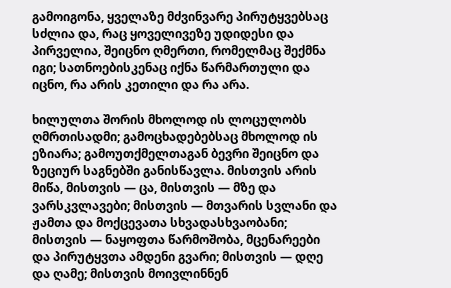გამოიგონა, ყველაზე მძვინვარე პირუტყვებსაც სძლია და, რაც ყოველივეზე უდიდესი და პირველია, შეიცნო ღმერთი, რომელმაც შექმნა იგი; სათნოებისკენაც იქნა წარმართული და იცნო, რა არის კეთილი და რა არა.

ხილულთა შორის მხოლოდ ის ლოცულობს ღმრთისადმი; გამოცხადებებსაც მხოლოდ ის ეზიარა; გამოუთქმელთაგან ბევრი შეიცნო და ზეციურ საგნებში განისწავლა. მისთვის არის მიწა, მისთვის — ცა, მისთვის — მზე და ვარსკვლავები; მისთვის — მთვარის სვლანი და ჟამთა და მოქცევათა სხვადასხვაობანი; მისთვის — ნაყოფთა წარმოშობა, მცენარეები და პირუტყვთა ამდენი გვარი; მისთვის — დღე და ღამე; მისთვის მოივლინნენ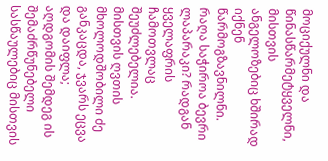მოციქულნი და წინასწარმეტყველნი, მისთვის ანგელოზებიც ხშირად იქნენ წარმოგზავნილნი. რაღა საჭიროა ბევრი ლაპარაკი? რადგან ყველაფრის ჩამოთვლაც შეუძლებელია. მისთვის ღვთის მხოლოდშობილი ძე განკაცდა, ჯვარს ეცვა და დაიფლა; აღდგომის შემდეგ ის შემაძრწუნებელი სასწაულებიც მისთვის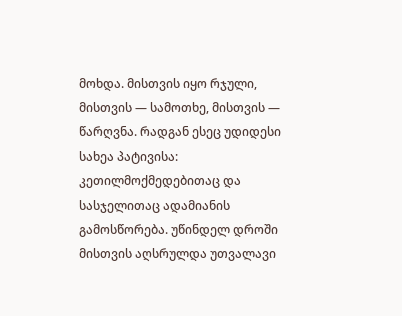მოხდა. მისთვის იყო რჯული, მისთვის — სამოთხე, მისთვის — წარღვნა. რადგან ესეც უდიდესი სახეა პატივისა: კეთილმოქმედებითაც და სასჯელითაც ადამიანის გამოსწორება. უწინდელ დროში მისთვის აღსრულდა უთვალავი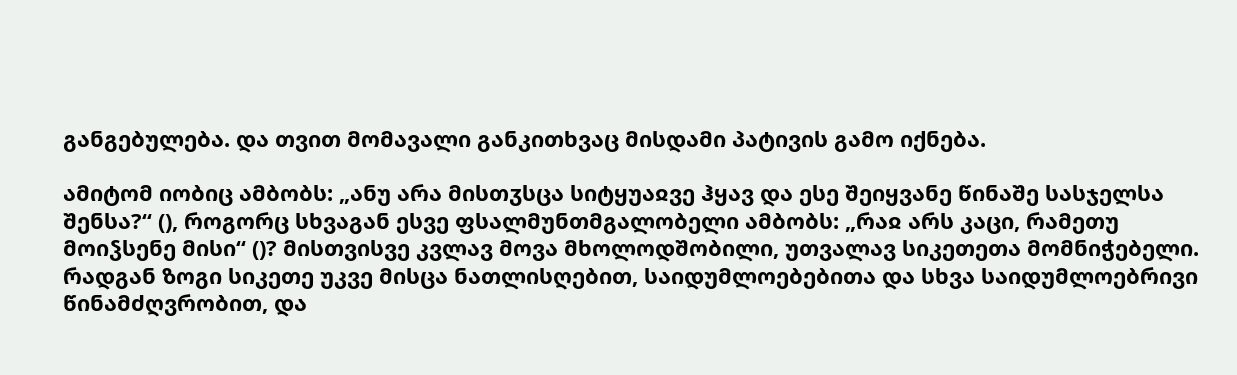განგებულება. და თვით მომავალი განკითხვაც მისდამი პატივის გამო იქნება.

ამიტომ იობიც ამბობს: „ანუ არა მისთჳსცა სიტყუაჲვე ჰყავ და ესე შეიყვანე წინაშე სასჯელსა შენსა?“ (), როგორც სხვაგან ესვე ფსალმუნთმგალობელი ამბობს: „რაჲ არს კაცი, რამეთუ მოიჴსენე მისი“ ()? მისთვისვე კვლავ მოვა მხოლოდშობილი, უთვალავ სიკეთეთა მომნიჭებელი. რადგან ზოგი სიკეთე უკვე მისცა ნათლისღებით, საიდუმლოებებითა და სხვა საიდუმლოებრივი წინამძღვრობით, და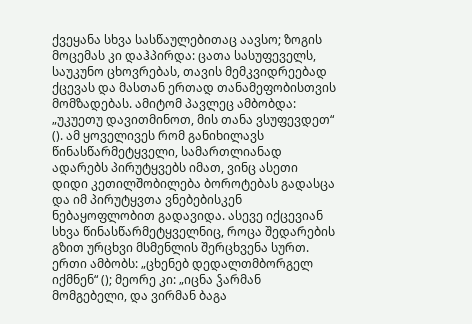ქვეყანა სხვა სასწაულებითაც აავსო; ზოგის მოცემას კი დაჰპირდა: ცათა სასუფეველს, საუკუნო ცხოვრებას, თავის მემკვიდრეებად ქცევას და მასთან ერთად თანამეფობისთვის მომზადებას. ამიტომ პავლეც ამბობდა: „უკუეთუ დავითმინოთ, მის თანა ვსუფევდეთ“ (). ამ ყოველივეს რომ განიხილავს წინასწარმეტყველი, სამართლიანად ადარებს პირუტყვებს იმათ, ვინც ასეთი დიდი კეთილშობილება ბოროტებას გადასცა და იმ პირუტყვთა ვნებებისკენ ნებაყოფლობით გადავიდა. ასევე იქცევიან სხვა წინასწარმეტყველნიც, როცა შედარების გზით ურცხვი მსმენლის შერცხვენა სურთ. ერთი ამბობს: „ცხენებ დედალთმბორგელ იქმნენ“ (); მეორე კი: „იცნა ჴარმან მომგებელი, და ვირმან ბაგა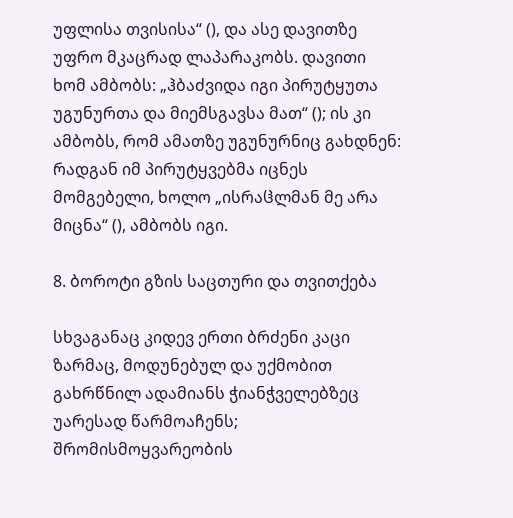უფლისა თვისისა“ (), და ასე დავითზე უფრო მკაცრად ლაპარაკობს. დავითი ხომ ამბობს: „ჰბაძვიდა იგი პირუტყუთა უგუნურთა და მიემსგავსა მათ“ (); ის კი ამბობს, რომ ამათზე უგუნურნიც გახდნენ: რადგან იმ პირუტყვებმა იცნეს მომგებელი, ხოლო „ისრაჱლმან მე არა მიცნა“ (), ამბობს იგი.

8. ბოროტი გზის საცთური და თვითქება

სხვაგანაც კიდევ ერთი ბრძენი კაცი ზარმაც, მოდუნებულ და უქმობით გახრწნილ ადამიანს ჭიანჭველებზეც უარესად წარმოაჩენს; შრომისმოყვარეობის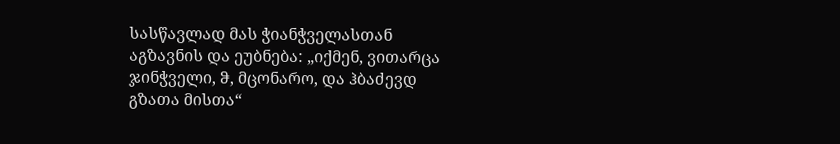სასწავლად მას ჭიანჭველასთან აგზავნის და ეუბნება: „იქმენ, ვითარცა ჯინჭველი, ჵ, მცონარო, და ჰბაძევდ გზათა მისთა“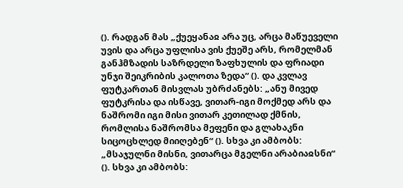(). რადგან მას „ქუეყანაჲ არა უც, არცა მაწუეველი უვის და არცა უფლისა ვის ქუეშე არს, რომელმან განჰმზადის საზრდელი ზაფხულის და ფრიადი უნჯი შეიკრიბის კალოთა ზედა“ (). და კვლავ ფუტკართან მისვლას უბრძანებს: „ანუ მივედ ფუტკრისა და ისწავე, ვითარ-იგი მოქმედ არს და ნაშრომი იგი მისი ვითარ კეთილად ქმნის, რომლისა ნაშრომსა მეფენი და გლახაკნი სიცოცხლედ მიიღებენ“ (). სხვა კი ამბობს: „მსაჯულნი მისნი, ვითარცა მგელნი არაბიაჲსნი“ (). სხვა კი ამბობს: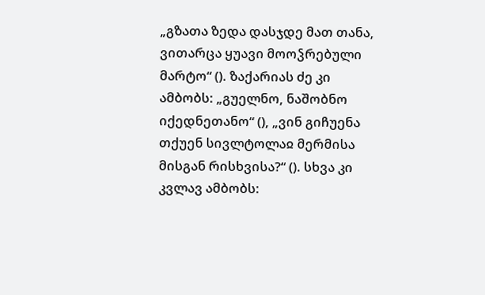„გზათა ზედა დასჯდე მათ თანა, ვითარცა ყუავი მოოჴრებული მარტო“ (). ზაქარიას ძე კი ამბობს: „გუელნო, ნაშობნო იქედნეთანო“ (), „ვინ გიჩუენა თქუენ სივლტოლაჲ მერმისა მისგან რისხვისა?“ (). სხვა კი კვლავ ამბობს: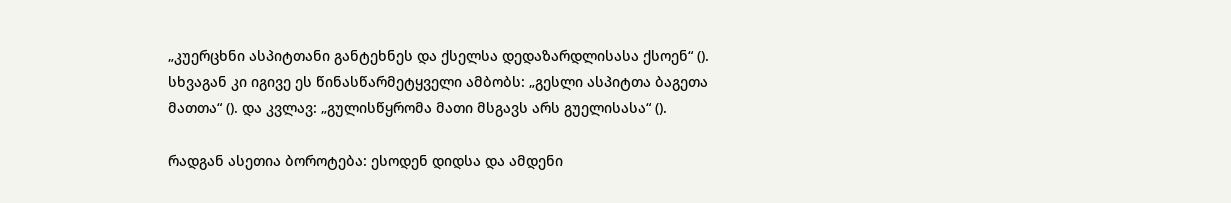„კუერცხნი ასპიტთანი განტეხნეს და ქსელსა დედაზარდლისასა ქსოენ“ (). სხვაგან კი იგივე ეს წინასწარმეტყველი ამბობს: „გესლი ასპიტთა ბაგეთა მათთა“ (). და კვლავ: „გულისწყრომა მათი მსგავს არს გუელისასა“ ().

რადგან ასეთია ბოროტება: ესოდენ დიდსა და ამდენი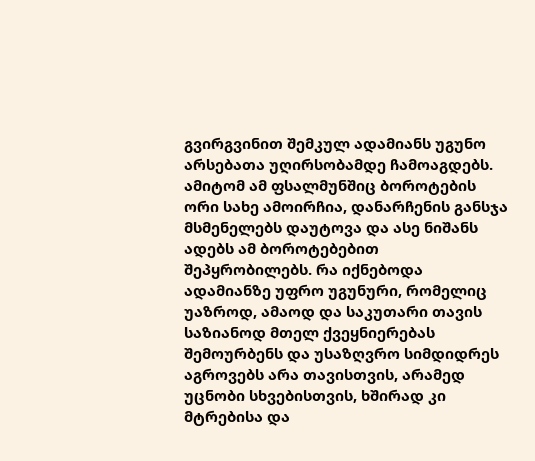გვირგვინით შემკულ ადამიანს უგუნო არსებათა უღირსობამდე ჩამოაგდებს. ამიტომ ამ ფსალმუნშიც ბოროტების ორი სახე ამოირჩია, დანარჩენის განსჯა მსმენელებს დაუტოვა და ასე ნიშანს ადებს ამ ბოროტებებით შეპყრობილებს. რა იქნებოდა ადამიანზე უფრო უგუნური, რომელიც უაზროდ, ამაოდ და საკუთარი თავის საზიანოდ მთელ ქვეყნიერებას შემოურბენს და უსაზღვრო სიმდიდრეს აგროვებს არა თავისთვის, არამედ უცნობი სხვებისთვის, ხშირად კი მტრებისა და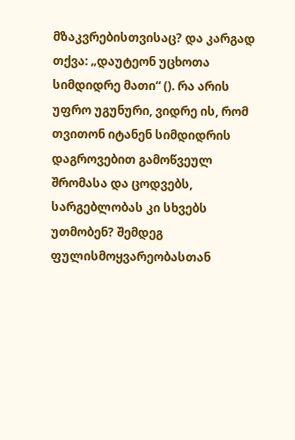მზაკვრებისთვისაც? და კარგად თქვა: „დაუტეონ უცხოთა სიმდიდრე მათი“ (). რა არის უფრო უგუნური, ვიდრე ის, რომ თვითონ იტანენ სიმდიდრის დაგროვებით გამოწვეულ შრომასა და ცოდვებს, სარგებლობას კი სხვებს უთმობენ? შემდეგ ფულისმოყვარეობასთან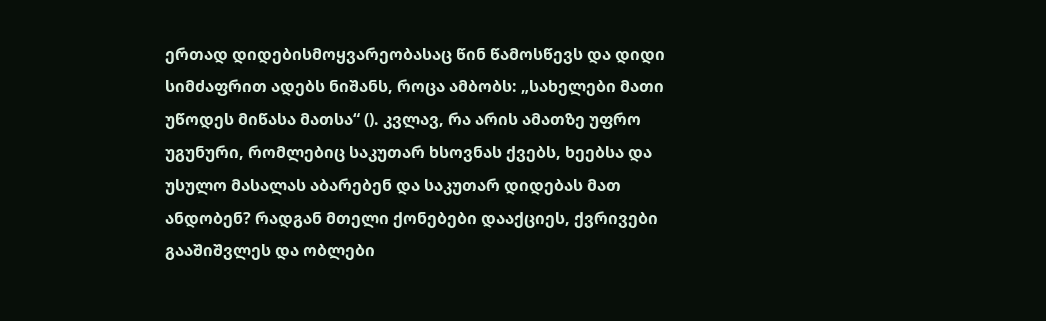ერთად დიდებისმოყვარეობასაც წინ წამოსწევს და დიდი სიმძაფრით ადებს ნიშანს, როცა ამბობს: „სახელები მათი უწოდეს მიწასა მათსა“ (). კვლავ, რა არის ამათზე უფრო უგუნური, რომლებიც საკუთარ ხსოვნას ქვებს, ხეებსა და უსულო მასალას აბარებენ და საკუთარ დიდებას მათ ანდობენ? რადგან მთელი ქონებები დააქციეს, ქვრივები გააშიშვლეს და ობლები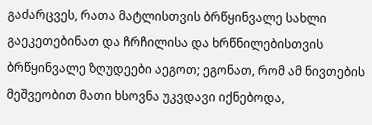გაძარცვეს, რათა მატლისთვის ბრწყინვალე სახლი გაეკეთებინათ და ჩრჩილისა და ხრწნილებისთვის ბრწყინვალე ზღუდეები აეგოთ; ეგონათ, რომ ამ ნივთების მეშვეობით მათი ხსოვნა უკვდავი იქნებოდა,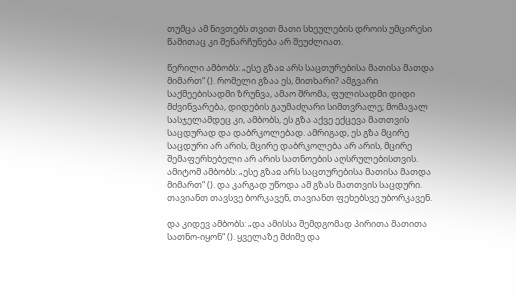თუმცა ამ ნივთებს თვით მათი სხეულების დროის უმცირესი წამითაც კი შენარჩუნება არ შეუძლიათ.

წერილი ამბობს: „ესე გზაჲ არს საცთურებისა მათისა მათდა მიმართ“ (). რომელი გზაა ეს, მითხარი? ამგვარი საქმეებისადმი ზრუნვა, ამაო შრომა, ფულისადმი დიდი მძვინვარება, დიდების გაუმაძღარი სიმთვრალე; მომავალ სასჯელამდეც კი, ამბობს, ეს გზა აქვე ექცევა მათთვის საცდურად და დაბრკოლებად. ამრიგად, ეს გზა მცირე საცდური არ არის, მცირე დაბრკოლება არ არის, მცირე შემაფერხებელი არ არის სათნოების აღსრულებისთვის. ამიტომ ამბობს: „ესე გზაჲ არს საცთურებისა მათისა მათდა მიმართ“ (). და კარგად უწოდა ამ გზას მათთვის საცდური. თავიანთ თავსვე ბორკავენ, თავიანთ ფეხებსვე უბორკავენ.

და კიდევ ამბობს: „და ამისსა შემდგომად პირითა მათითა სათნო-იყონ“ (). ყველაზე მძიმე და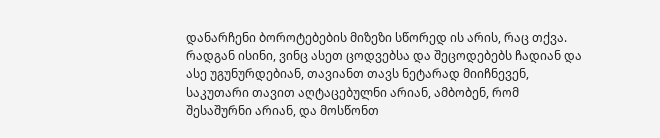დანარჩენი ბოროტებების მიზეზი სწორედ ის არის, რაც თქვა. რადგან ისინი, ვინც ასეთ ცოდვებსა და შეცოდებებს ჩადიან და ასე უგუნურდებიან, თავიანთ თავს ნეტარად მიიჩნევენ, საკუთარი თავით აღტაცებულნი არიან, ამბობენ, რომ შესაშურნი არიან, და მოსწონთ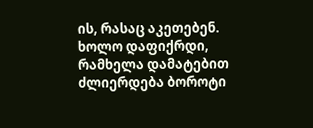ის, რასაც აკეთებენ. ხოლო დაფიქრდი, რამხელა დამატებით ძლიერდება ბოროტი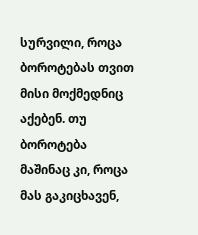სურვილი, როცა ბოროტებას თვით მისი მოქმედნიც აქებენ. თუ ბოროტება მაშინაც კი, როცა მას გაკიცხავენ,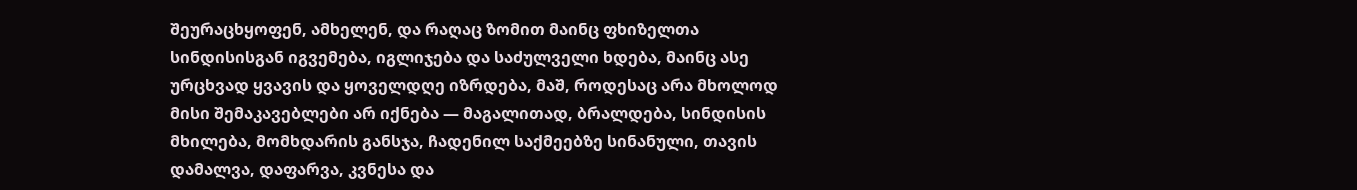შეურაცხყოფენ, ამხელენ, და რაღაც ზომით მაინც ფხიზელთა სინდისისგან იგვემება, იგლიჯება და საძულველი ხდება, მაინც ასე ურცხვად ყვავის და ყოველდღე იზრდება, მაშ, როდესაც არა მხოლოდ მისი შემაკავებლები არ იქნება — მაგალითად, ბრალდება, სინდისის მხილება, მომხდარის განსჯა, ჩადენილ საქმეებზე სინანული, თავის დამალვა, დაფარვა, კვნესა და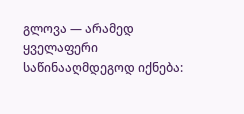გლოვა — არამედ ყველაფერი საწინააღმდეგოდ იქნება: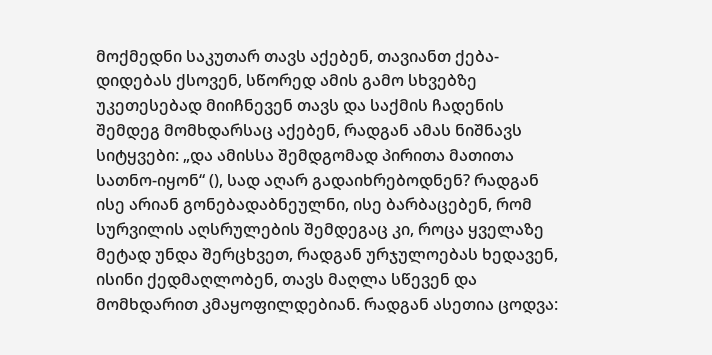მოქმედნი საკუთარ თავს აქებენ, თავიანთ ქება-დიდებას ქსოვენ, სწორედ ამის გამო სხვებზე უკეთესებად მიიჩნევენ თავს და საქმის ჩადენის შემდეგ მომხდარსაც აქებენ, რადგან ამას ნიშნავს სიტყვები: „და ამისსა შემდგომად პირითა მათითა სათნო-იყონ“ (), სად აღარ გადაიხრებოდნენ? რადგან ისე არიან გონებადაბნეულნი, ისე ბარბაცებენ, რომ სურვილის აღსრულების შემდეგაც კი, როცა ყველაზე მეტად უნდა შერცხვეთ, რადგან ურჯულოებას ხედავენ, ისინი ქედმაღლობენ, თავს მაღლა სწევენ და მომხდარით კმაყოფილდებიან. რადგან ასეთია ცოდვა: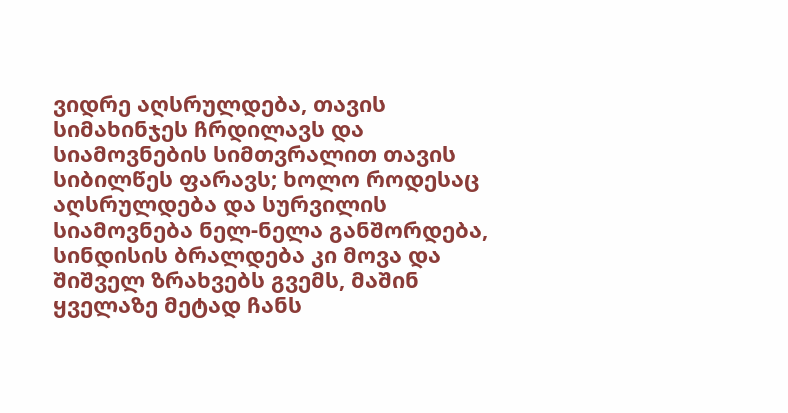ვიდრე აღსრულდება, თავის სიმახინჯეს ჩრდილავს და სიამოვნების სიმთვრალით თავის სიბილწეს ფარავს; ხოლო როდესაც აღსრულდება და სურვილის სიამოვნება ნელ-ნელა განშორდება, სინდისის ბრალდება კი მოვა და შიშველ ზრახვებს გვემს, მაშინ ყველაზე მეტად ჩანს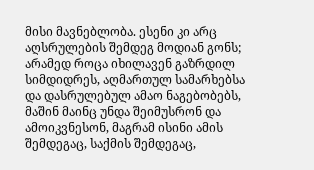მისი მავნებლობა. ესენი კი არც აღსრულების შემდეგ მოდიან გონს; არამედ როცა იხილავენ გაზრდილ სიმდიდრეს, აღმართულ სამარხებსა და დასრულებულ ამაო ნაგებობებს, მაშინ მაინც უნდა შეიმუსრონ და ამოიკვნესონ, მაგრამ ისინი ამის შემდეგაც, საქმის შემდეგაც,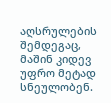აღსრულების შემდეგაც, მაშინ კიდევ უფრო მეტად სნეულობენ.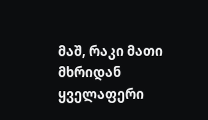მაშ, რაკი მათი მხრიდან ყველაფერი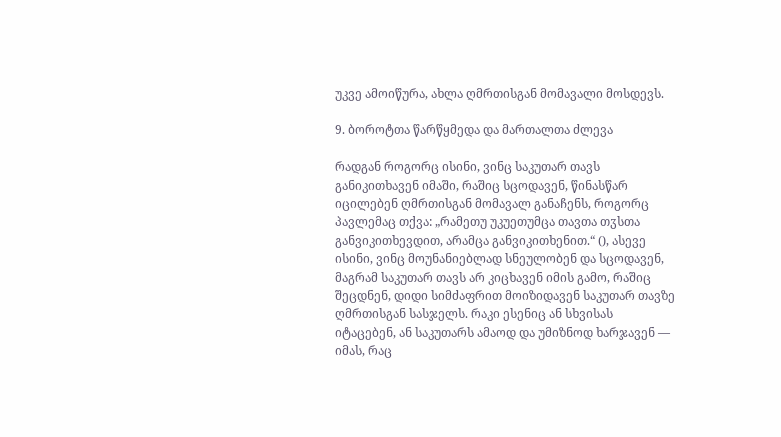უკვე ამოიწურა, ახლა ღმრთისგან მომავალი მოსდევს.

9. ბოროტთა წარწყმედა და მართალთა ძლევა

რადგან როგორც ისინი, ვინც საკუთარ თავს განიკითხავენ იმაში, რაშიც სცოდავენ, წინასწარ იცილებენ ღმრთისგან მომავალ განაჩენს, როგორც პავლემაც თქვა: „რამეთუ უკუეთუმცა თავთა თჳსთა განვიკითხევდით, არამცა განვიკითხენით.“ (), ასევე ისინი, ვინც მოუნანიებლად სნეულობენ და სცოდავენ, მაგრამ საკუთარ თავს არ კიცხავენ იმის გამო, რაშიც შეცდნენ, დიდი სიმძაფრით მოიზიდავენ საკუთარ თავზე ღმრთისგან სასჯელს. რაკი ესენიც ან სხვისას იტაცებენ, ან საკუთარს ამაოდ და უმიზნოდ ხარჯავენ — იმას, რაც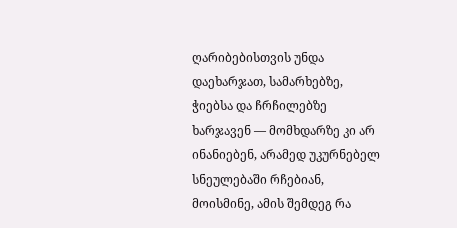ღარიბებისთვის უნდა დაეხარჯათ, სამარხებზე, ჭიებსა და ჩრჩილებზე ხარჯავენ — მომხდარზე კი არ ინანიებენ, არამედ უკურნებელ სნეულებაში რჩებიან, მოისმინე, ამის შემდეგ რა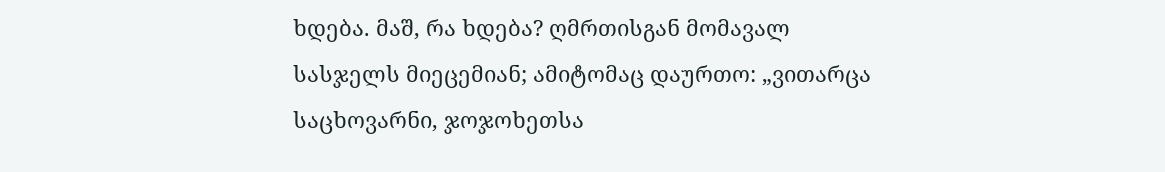ხდება. მაშ, რა ხდება? ღმრთისგან მომავალ სასჯელს მიეცემიან; ამიტომაც დაურთო: „ვითარცა საცხოვარნი, ჯოჯოხეთსა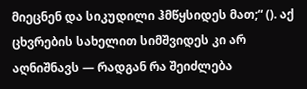მიეცნენ და სიკუდილი ჰმწყსიდეს მათ;“ (). აქ ცხვრების სახელით სიმშვიდეს კი არ აღნიშნავს — რადგან რა შეიძლება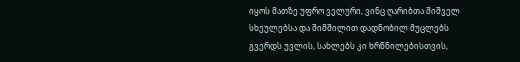იყოს მათზე უფრო ველური, ვინც ღარიბთა შიშველ სხეულებსა და შიმშილით დადნობილ მუცლებს გვერდს უვლის, სახლებს კი ხრწნილებისთვის,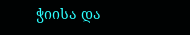ჭიისა და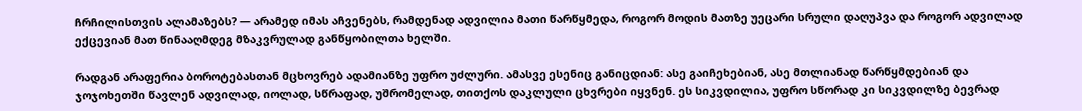ჩრჩილისთვის ალამაზებს? — არამედ იმას აჩვენებს, რამდენად ადვილია მათი წარწყმედა, როგორ მოდის მათზე უეცარი სრული დაღუპვა და როგორ ადვილად ექცევიან მათ წინააღმდეგ მზაკვრულად განწყობილთა ხელში.

რადგან არაფერია ბოროტებასთან მცხოვრებ ადამიანზე უფრო უძლური. ამასვე ესენიც განიცდიან: ასე გაიჩეხებიან, ასე მთლიანად წარწყმდებიან და ჯოჯოხეთში წავლენ ადვილად, იოლად, სწრაფად, უშრომელად, თითქოს დაკლული ცხვრები იყვნენ. ეს სიკვდილია, უფრო სწორად კი სიკვდილზე ბევრად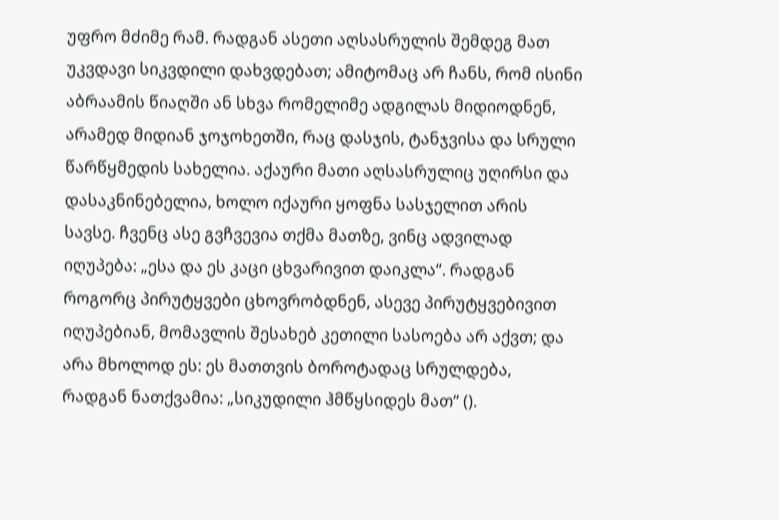უფრო მძიმე რამ. რადგან ასეთი აღსასრულის შემდეგ მათ უკვდავი სიკვდილი დახვდებათ; ამიტომაც არ ჩანს, რომ ისინი აბრაამის წიაღში ან სხვა რომელიმე ადგილას მიდიოდნენ, არამედ მიდიან ჯოჯოხეთში, რაც დასჯის, ტანჯვისა და სრული წარწყმედის სახელია. აქაური მათი აღსასრულიც უღირსი და დასაკნინებელია, ხოლო იქაური ყოფნა სასჯელით არის სავსე. ჩვენც ასე გვჩვევია თქმა მათზე, ვინც ადვილად იღუპება: „ესა და ეს კაცი ცხვარივით დაიკლა“. რადგან როგორც პირუტყვები ცხოვრობდნენ, ასევე პირუტყვებივით იღუპებიან, მომავლის შესახებ კეთილი სასოება არ აქვთ; და არა მხოლოდ ეს: ეს მათთვის ბოროტადაც სრულდება, რადგან ნათქვამია: „სიკუდილი ჰმწყსიდეს მათ“ ().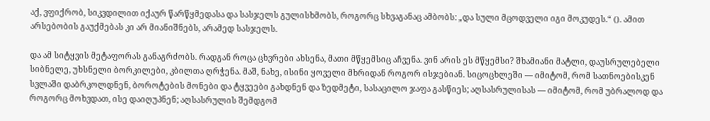აქ, ვფიქრობ, სიკვდილით იქაურ წარწყმედასა და სასჯელს გულისხმობს, როგორც სხვაგანაც ამბობს: „და სული მცოდველი იგი მოკუდეს.“ (). ამით არსებობის გაუქმებას კი არ მიანიშნებს, არამედ სასჯელს.

და ამ სიტყვის მეტაფორას განაგრძობს. რადგან როცა ცხვრები ახსენა, მათი მწყემსიც აჩვენა. ვინ არის ეს მწყემსი? შხამიანი მატლი, დაუსრულებელი სიბნელე, უხსნელი ბორკილები, კბილთა ღრჭენა. მაშ, ნახე, ისინი ყოველი მხრიდან როგორ ისჯებიან. სიცოცხლეში — იმიტომ, რომ სათნოებისკენ სვლაში დაბრკოლდნენ, ბოროტების მონები და ტყვეები გახდნენ და ზედმეტი, სასაცილო ჯაფა გასწიეს; აღსასრულისას — იმიტომ, რომ უბრალოდ და როგორც მოხვდათ, ისე დაიღუპნენ; აღსასრულის შემდგომ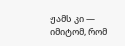ჟამს კი — იმიტომ, რომ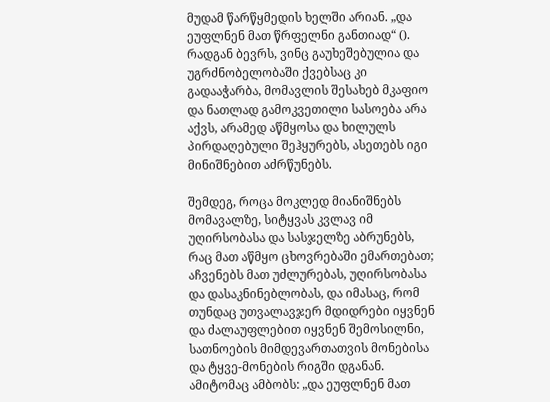მუდამ წარწყმედის ხელში არიან. „და ეუფლნენ მათ წრფელნი განთიად“ (). რადგან ბევრს, ვინც გაუხეშებულია და უგრძნობელობაში ქვებსაც კი გადააჭარბა, მომავლის შესახებ მკაფიო და ნათლად გამოკვეთილი სასოება არა აქვს, არამედ აწმყოსა და ხილულს პირდაღებული შეჰყურებს, ასეთებს იგი მინიშნებით აძრწუნებს.

შემდეგ, როცა მოკლედ მიანიშნებს მომავალზე, სიტყვას კვლავ იმ უღირსობასა და სასჯელზე აბრუნებს, რაც მათ აწმყო ცხოვრებაში ემართებათ; აჩვენებს მათ უძლურებას, უღირსობასა და დასაკნინებლობას, და იმასაც, რომ თუნდაც უთვალავჯერ მდიდრები იყვნენ და ძალაუფლებით იყვნენ შემოსილნი, სათნოების მიმდევართათვის მონებისა და ტყვე-მონების რიგში დგანან. ამიტომაც ამბობს: „და ეუფლნენ მათ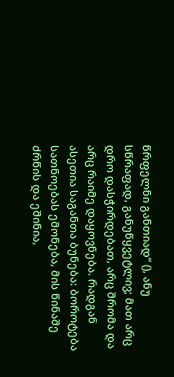წრფელნი განთიად“ (), ანუ სწრაფად, განუწყვეტლივ; მათ არც დრო დასჭირდებათ, არც შრომა და არც რაიმე დაყოვნება. რადგან ასეთია საგანთა ბუნება: ბოროტება სათნოებას ემონება, მის წინაშე ძრწის და ეშინია,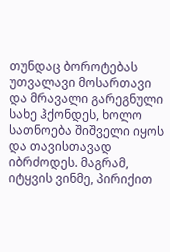თუნდაც ბოროტებას უთვალავი მოსართავი და მრავალი გარეგნული სახე ჰქონდეს, ხოლო სათნოება შიშველი იყოს და თავისთავად იბრძოდეს. მაგრამ, იტყვის ვინმე, პირიქით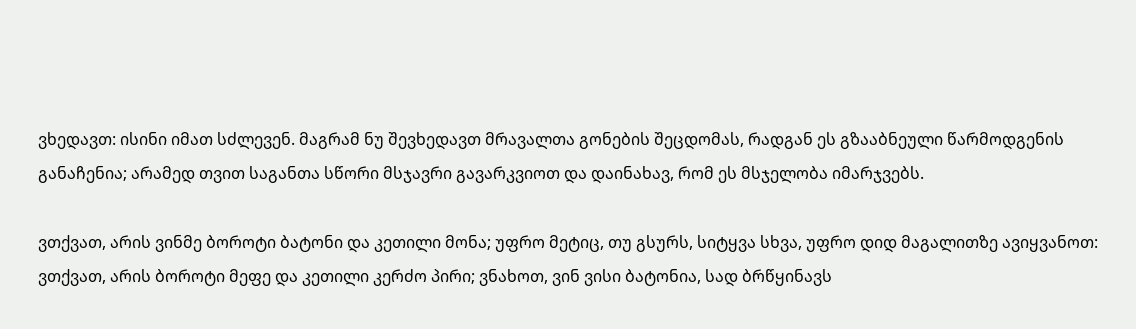ვხედავთ: ისინი იმათ სძლევენ. მაგრამ ნუ შევხედავთ მრავალთა გონების შეცდომას, რადგან ეს გზააბნეული წარმოდგენის განაჩენია; არამედ თვით საგანთა სწორი მსჯავრი გავარკვიოთ და დაინახავ, რომ ეს მსჯელობა იმარჯვებს.

ვთქვათ, არის ვინმე ბოროტი ბატონი და კეთილი მონა; უფრო მეტიც, თუ გსურს, სიტყვა სხვა, უფრო დიდ მაგალითზე ავიყვანოთ: ვთქვათ, არის ბოროტი მეფე და კეთილი კერძო პირი; ვნახოთ, ვინ ვისი ბატონია, სად ბრწყინავს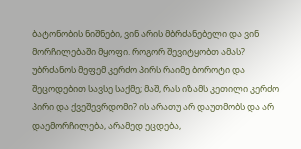ბატონობის ნიშნები, ვინ არის მბრძანებელი და ვინ მორჩილებაში მყოფი. როგორ შევიტყობთ ამას? უბრძანოს მეფემ კერძო პირს რაიმე ბოროტი და შეცოდებით სავსე საქმე; მაშ, რას იზამს კეთილი კერძო პირი და ქვეშევრდომი? ის არათუ არ დაუთმობს და არ დაემორჩილება, არამედ ეცდება,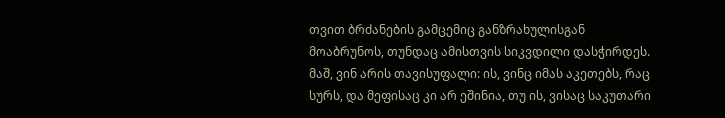თვით ბრძანების გამცემიც განზრახულისგან მოაბრუნოს, თუნდაც ამისთვის სიკვდილი დასჭირდეს. მაშ, ვინ არის თავისუფალი: ის, ვინც იმას აკეთებს, რაც სურს, და მეფისაც კი არ ეშინია, თუ ის, ვისაც საკუთარი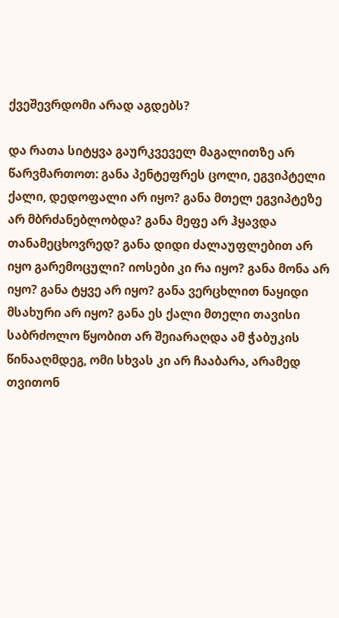ქვეშევრდომი არად აგდებს?

და რათა სიტყვა გაურკვეველ მაგალითზე არ წარვმართოთ: განა პენტეფრეს ცოლი, ეგვიპტელი ქალი, დედოფალი არ იყო? განა მთელ ეგვიპტეზე არ მბრძანებლობდა? განა მეფე არ ჰყავდა თანამეცხოვრედ? განა დიდი ძალაუფლებით არ იყო გარემოცული? იოსები კი რა იყო? განა მონა არ იყო? განა ტყვე არ იყო? განა ვერცხლით ნაყიდი მსახური არ იყო? განა ეს ქალი მთელი თავისი საბრძოლო წყობით არ შეიარაღდა ამ ჭაბუკის წინააღმდეგ, ომი სხვას კი არ ჩააბარა, არამედ თვითონ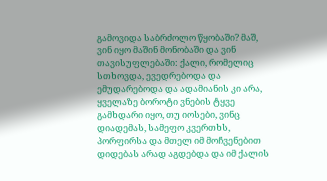გამოვიდა საბრძოლო წყობაში? მაშ, ვინ იყო მაშინ მონობაში და ვინ თავისუფლებაში: ქალი, რომელიც სთხოვდა, ევედრებოდა და ემუდარებოდა და ადამიანის კი არა, ყველაზე ბოროტი ვნების ტყვე გამხდარი იყო, თუ იოსები, ვინც დიადემას, სამეფო კვერთხს, პორფირსა და მთელ იმ მოჩვენებით დიდებას არად აგდებდა და იმ ქალის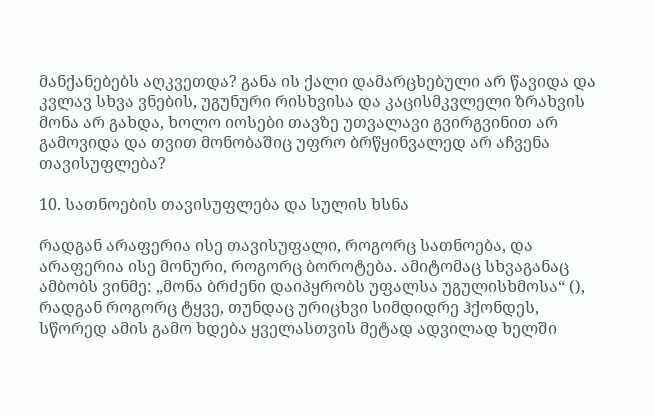მანქანებებს აღკვეთდა? განა ის ქალი დამარცხებული არ წავიდა და კვლავ სხვა ვნების, უგუნური რისხვისა და კაცისმკვლელი ზრახვის მონა არ გახდა, ხოლო იოსები თავზე უთვალავი გვირგვინით არ გამოვიდა და თვით მონობაშიც უფრო ბრწყინვალედ არ აჩვენა თავისუფლება?

10. სათნოების თავისუფლება და სულის ხსნა

რადგან არაფერია ისე თავისუფალი, როგორც სათნოება, და არაფერია ისე მონური, როგორც ბოროტება. ამიტომაც სხვაგანაც ამბობს ვინმე: „მონა ბრძენი დაიპყრობს უფალსა უგულისხმოსა“ (), რადგან როგორც ტყვე, თუნდაც ურიცხვი სიმდიდრე ჰქონდეს, სწორედ ამის გამო ხდება ყველასთვის მეტად ადვილად ხელში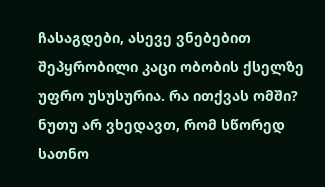ჩასაგდები, ასევე ვნებებით შეპყრობილი კაცი ობობის ქსელზე უფრო უსუსურია. რა ითქვას ომში? ნუთუ არ ვხედავთ, რომ სწორედ სათნო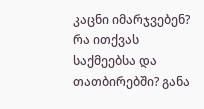კაცნი იმარჯვებენ? რა ითქვას საქმეებსა და თათბირებში? განა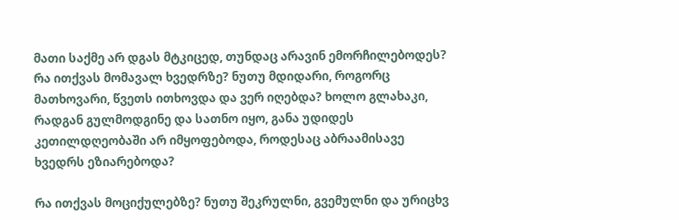მათი საქმე არ დგას მტკიცედ, თუნდაც არავინ ემორჩილებოდეს? რა ითქვას მომავალ ხვედრზე? ნუთუ მდიდარი, როგორც მათხოვარი, წვეთს ითხოვდა და ვერ იღებდა? ხოლო გლახაკი, რადგან გულმოდგინე და სათნო იყო, განა უდიდეს კეთილდღეობაში არ იმყოფებოდა, როდესაც აბრაამისავე ხვედრს ეზიარებოდა?

რა ითქვას მოციქულებზე? ნუთუ შეკრულნი, გვემულნი და ურიცხვ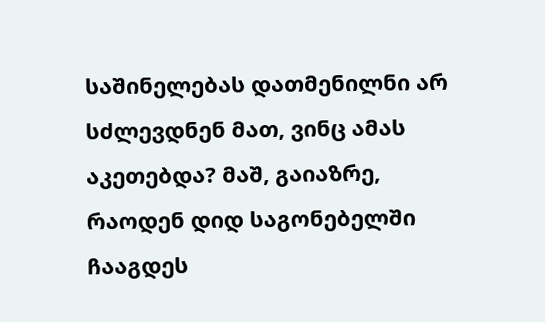საშინელებას დათმენილნი არ სძლევდნენ მათ, ვინც ამას აკეთებდა? მაშ, გაიაზრე, რაოდენ დიდ საგონებელში ჩააგდეს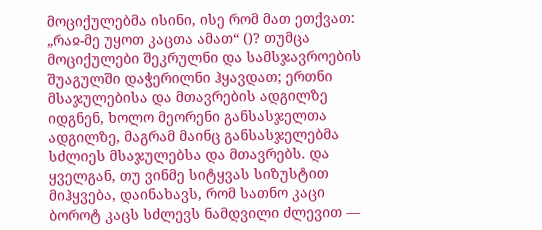მოციქულებმა ისინი, ისე რომ მათ ეთქვათ: „რაჲ-მე უყოთ კაცთა ამათ“ ()? თუმცა მოციქულები შეკრულნი და სამსჯავროების შუაგულში დაჭერილნი ჰყავდათ; ერთნი მსაჯულებისა და მთავრების ადგილზე იდგნენ, ხოლო მეორენი განსასჯელთა ადგილზე, მაგრამ მაინც განსასჯელებმა სძლიეს მსაჯულებსა და მთავრებს. და ყველგან, თუ ვინმე სიტყვას სიზუსტით მიჰყვება, დაინახავს, რომ სათნო კაცი ბოროტ კაცს სძლევს ნამდვილი ძლევით —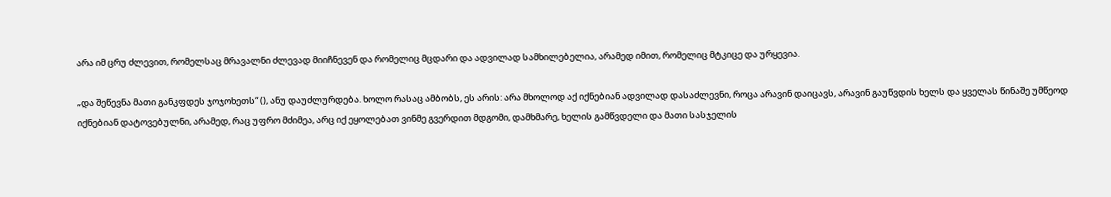არა იმ ცრუ ძლევით, რომელსაც მრავალნი ძლევად მიიჩნევენ და რომელიც მცდარი და ადვილად სამხილებელია, არამედ იმით, რომელიც მტკიცე და ურყევია.

„და შეწევნა მათი განკფდეს ჯოჯოხეთს“ (), ანუ დაუძლურდება. ხოლო რასაც ამბობს, ეს არის: არა მხოლოდ აქ იქნებიან ადვილად დასაძლევნი, როცა არავინ დაიცავს, არავინ გაუწვდის ხელს და ყველას წინაშე უმწეოდ იქნებიან დატოვებულნი, არამედ, რაც უფრო მძიმეა, არც იქ ეყოლებათ ვინმე გვერდით მდგომი, დამხმარე, ხელის გამწვდელი და მათი სასჯელის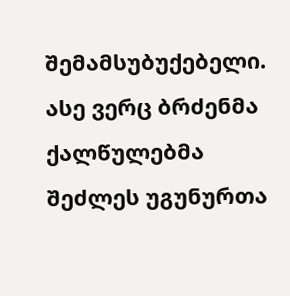შემამსუბუქებელი. ასე ვერც ბრძენმა ქალწულებმა შეძლეს უგუნურთა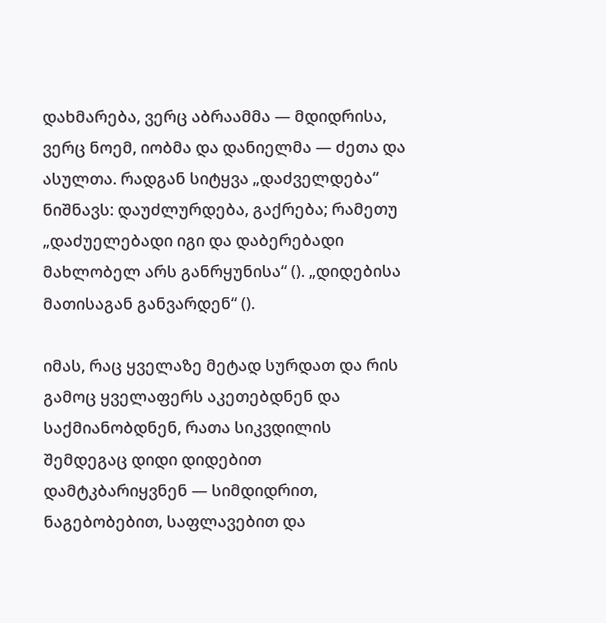დახმარება, ვერც აბრაამმა — მდიდრისა, ვერც ნოემ, იობმა და დანიელმა — ძეთა და ასულთა. რადგან სიტყვა „დაძველდება“ ნიშნავს: დაუძლურდება, გაქრება; რამეთუ „დაძუელებადი იგი და დაბერებადი მახლობელ არს განრყუნისა“ (). „დიდებისა მათისაგან განვარდენ“ ().

იმას, რაც ყველაზე მეტად სურდათ და რის გამოც ყველაფერს აკეთებდნენ და საქმიანობდნენ, რათა სიკვდილის შემდეგაც დიდი დიდებით დამტკბარიყვნენ — სიმდიდრით, ნაგებობებით, საფლავებით და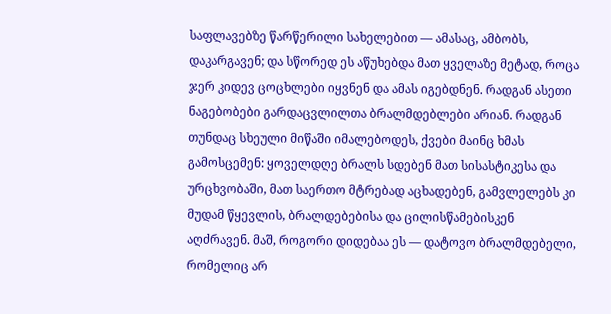საფლავებზე წარწერილი სახელებით — ამასაც, ამბობს, დაკარგავენ; და სწორედ ეს აწუხებდა მათ ყველაზე მეტად, როცა ჯერ კიდევ ცოცხლები იყვნენ და ამას იგებდნენ. რადგან ასეთი ნაგებობები გარდაცვლილთა ბრალმდებლები არიან. რადგან თუნდაც სხეული მიწაში იმალებოდეს, ქვები მაინც ხმას გამოსცემენ: ყოველდღე ბრალს სდებენ მათ სისასტიკესა და ურცხვობაში, მათ საერთო მტრებად აცხადებენ, გამვლელებს კი მუდამ წყევლის, ბრალდებებისა და ცილისწამებისკენ აღძრავენ. მაშ, როგორი დიდებაა ეს — დატოვო ბრალმდებელი, რომელიც არ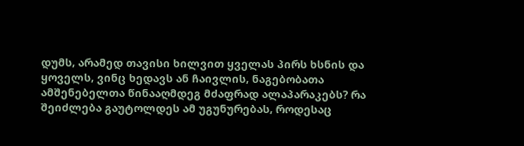დუმს, არამედ თავისი ხილვით ყველას პირს ხსნის და ყოველს, ვინც ხედავს ან ჩაივლის, ნაგებობათა ამშენებელთა წინააღმდეგ მძაფრად ალაპარაკებს? რა შეიძლება გაუტოლდეს ამ უგუნურებას, როდესაც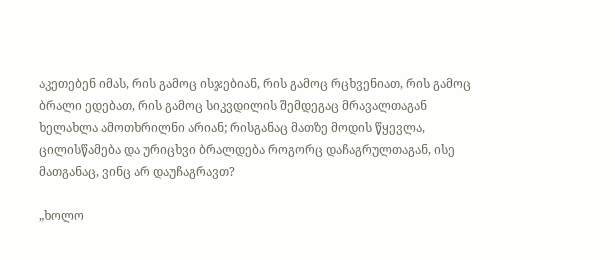აკეთებენ იმას, რის გამოც ისჯებიან, რის გამოც რცხვენიათ, რის გამოც ბრალი ედებათ, რის გამოც სიკვდილის შემდეგაც მრავალთაგან ხელახლა ამოთხრილნი არიან; რისგანაც მათზე მოდის წყევლა, ცილისწამება და ურიცხვი ბრალდება როგორც დაჩაგრულთაგან, ისე მათგანაც, ვინც არ დაუჩაგრავთ?

„ხოლო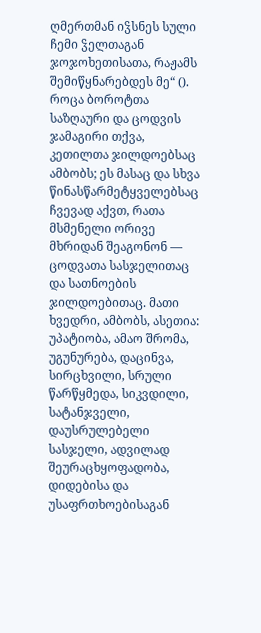ღმერთმან იჴსნეს სული ჩემი ჴელთაგან ჯოჯოხეთისათა, რაჟამს შემიწყნარებდეს მე“ (). როცა ბოროტთა საზღაური და ცოდვის ჯამაგირი თქვა, კეთილთა ჯილდოებსაც ამბობს; ეს მასაც და სხვა წინასწარმეტყველებსაც ჩვევად აქვთ, რათა მსმენელი ორივე მხრიდან შეაგონონ — ცოდვათა სასჯელითაც და სათნოების ჯილდოებითაც. მათი ხვედრი, ამბობს, ასეთია: უპატიობა, ამაო შრომა, უგუნურება, დაცინვა, სირცხვილი, სრული წარწყმედა, სიკვდილი, სატანჯველი, დაუსრულებელი სასჯელი, ადვილად შეურაცხყოფადობა, დიდებისა და უსაფრთხოებისაგან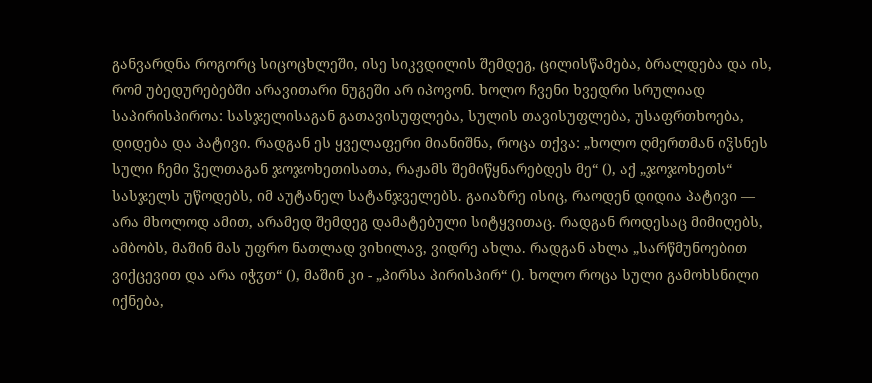განვარდნა როგორც სიცოცხლეში, ისე სიკვდილის შემდეგ, ცილისწამება, ბრალდება და ის, რომ უბედურებებში არავითარი ნუგეში არ იპოვონ. ხოლო ჩვენი ხვედრი სრულიად საპირისპიროა: სასჯელისაგან გათავისუფლება, სულის თავისუფლება, უსაფრთხოება, დიდება და პატივი. რადგან ეს ყველაფერი მიანიშნა, როცა თქვა: „ხოლო ღმერთმან იჴსნეს სული ჩემი ჴელთაგან ჯოჯოხეთისათა, რაჟამს შემიწყნარებდეს მე“ (), აქ „ჯოჯოხეთს“ სასჯელს უწოდებს, იმ აუტანელ სატანჯველებს. გაიაზრე ისიც, რაოდენ დიდია პატივი — არა მხოლოდ ამით, არამედ შემდეგ დამატებული სიტყვითაც. რადგან როდესაც მიმიღებს, ამბობს, მაშინ მას უფრო ნათლად ვიხილავ, ვიდრე ახლა. რადგან ახლა „სარწმუნოებით ვიქცევით და არა იჭჳთ“ (), მაშინ კი - „პირსა პირისპირ“ (). ხოლო როცა სული გამოხსნილი იქნება,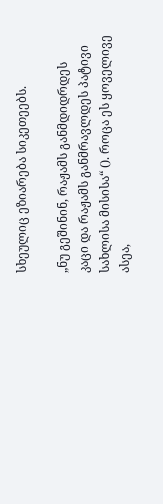სხეულიც ეზიარება სიკეთეებს.

„ნუ გეშინინ, რაჟამს განმდიდრდეს კაცი და რაჟამს განმრავლდეს პატივი სახლისა მისისა“ (). როცა ეს ყოველივე ასეა,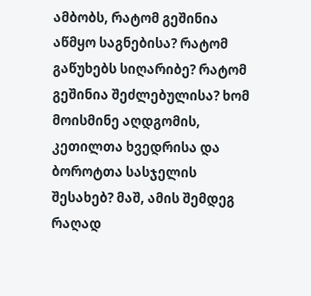ამბობს, რატომ გეშინია აწმყო საგნებისა? რატომ გაწუხებს სიღარიბე? რატომ გეშინია შეძლებულისა? ხომ მოისმინე აღდგომის, კეთილთა ხვედრისა და ბოროტთა სასჯელის შესახებ? მაშ, ამის შემდეგ რაღად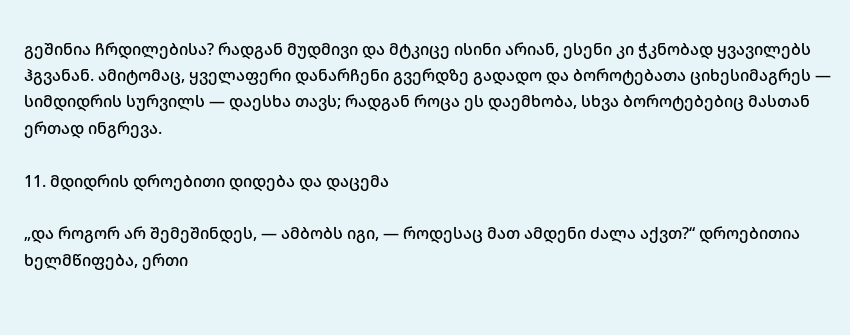გეშინია ჩრდილებისა? რადგან მუდმივი და მტკიცე ისინი არიან, ესენი კი ჭკნობად ყვავილებს ჰგვანან. ამიტომაც, ყველაფერი დანარჩენი გვერდზე გადადო და ბოროტებათა ციხესიმაგრეს — სიმდიდრის სურვილს — დაესხა თავს; რადგან როცა ეს დაემხობა, სხვა ბოროტებებიც მასთან ერთად ინგრევა.

11. მდიდრის დროებითი დიდება და დაცემა

„და როგორ არ შემეშინდეს, — ამბობს იგი, — როდესაც მათ ამდენი ძალა აქვთ?“ დროებითია ხელმწიფება, ერთი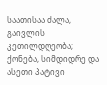საათისაა ძალა, გაივლის კეთილდღეობა; ქონება, სიმდიდრე და ასეთი პატივი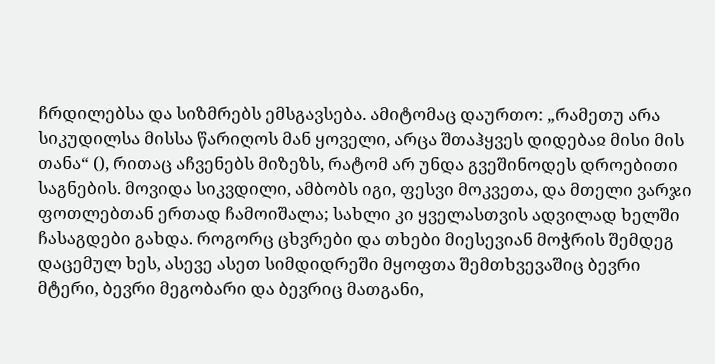ჩრდილებსა და სიზმრებს ემსგავსება. ამიტომაც დაურთო: „რამეთუ არა სიკუდილსა მისსა წარიღოს მან ყოველი, არცა შთაჰყვეს დიდებაჲ მისი მის თანა“ (), რითაც აჩვენებს მიზეზს, რატომ არ უნდა გვეშინოდეს დროებითი საგნების. მოვიდა სიკვდილი, ამბობს იგი, ფესვი მოკვეთა, და მთელი ვარჯი ფოთლებთან ერთად ჩამოიშალა; სახლი კი ყველასთვის ადვილად ხელში ჩასაგდები გახდა. როგორც ცხვრები და თხები მიესევიან მოჭრის შემდეგ დაცემულ ხეს, ასევე ასეთ სიმდიდრეში მყოფთა შემთხვევაშიც ბევრი მტერი, ბევრი მეგობარი და ბევრიც მათგანი,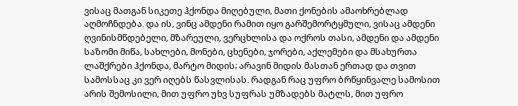ვისაც მათგან სიკეთე ჰქონდა მიღებული, მათი ქონების ამაოხრებლად აღმოჩნდება. და ის, ვინც ამდენი რამით იყო გარშემორტყმული, ვისაც ამდენი ღვინისმწდებელი, მზარეული, ვერცხლისა და ოქროს თასი, ამდენი და ამდენი საზომი მიწა, სახლები, მონები, ცხენები, ჯორები, აქლემები და მსახურთა ლაშქრები ჰქონდა, მარტო მიდის; არავინ მიდის მასთან ერთად და თვით სამოსსაც კი ვერ იღებს წასვლისას. რადგან რაც უფრო ბრწყინვალე სამოსით არის შემოსილი, მით უფრო უხვ სუფრას უმზადებს მატლს, მით უფრო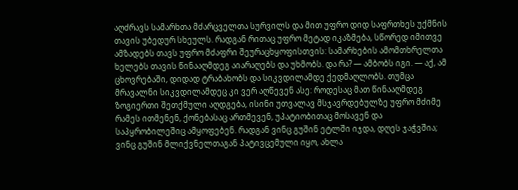აღძრავს სამარხთა მძარცველთა სურვილს და მით უფრო დიდ საფრთხეს უქმნის თავის უბედურ სხეულს. რადგან რითაც უფრო მეტად იკაზმება, სწორედ იმითვე ამზადებს თავს უფრო მძაფრი შეურაცხყოფისთვის: სამარხების ამომთხრელთა ხელებს თავის წინააღმდეგ აიარაღებს და უხმობს. და რა? — ამბობს იგი. — აქ, ამ ცხოვრებაში, დიდად ტრაბახობს და სიკვდილამდე ქედმაღლობს. თუმცა მრავალნი სიკვდილამდეც კი ვერ აღწევენ ასე: როდესაც მათ წინააღმდეგ ზოგიერთი შეთქმული აღდგება, ისინი უთვალავ მსჯავრდებულზე უფრო მძიმე რამეს ითმენენ, ქონებასაც ართმევენ, უპატიობითაც მოსავენ და საპყრობილეშიც ამყოფებენ. რადგან ვინც გუშინ ეტლში იჯდა, დღეს ჯაჭვშია; ვინც გუშინ მლიქვნელთაგან პატივცემული იყო, ახლა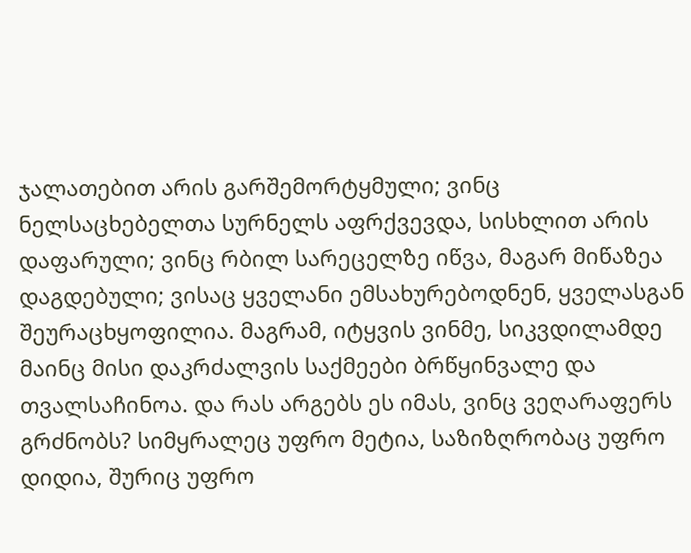ჯალათებით არის გარშემორტყმული; ვინც ნელსაცხებელთა სურნელს აფრქვევდა, სისხლით არის დაფარული; ვინც რბილ სარეცელზე იწვა, მაგარ მიწაზეა დაგდებული; ვისაც ყველანი ემსახურებოდნენ, ყველასგან შეურაცხყოფილია. მაგრამ, იტყვის ვინმე, სიკვდილამდე მაინც მისი დაკრძალვის საქმეები ბრწყინვალე და თვალსაჩინოა. და რას არგებს ეს იმას, ვინც ვეღარაფერს გრძნობს? სიმყრალეც უფრო მეტია, საზიზღრობაც უფრო დიდია, შურიც უფრო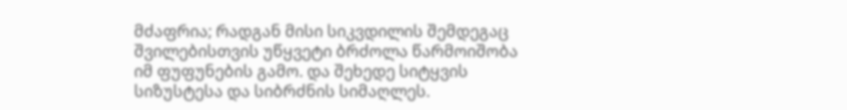მძაფრია; რადგან მისი სიკვდილის შემდეგაც შვილებისთვის უწყვეტი ბრძოლა წარმოიშობა იმ ფუფუნების გამო. და შეხედე სიტყვის სიზუსტესა და სიბრძნის სიმაღლეს.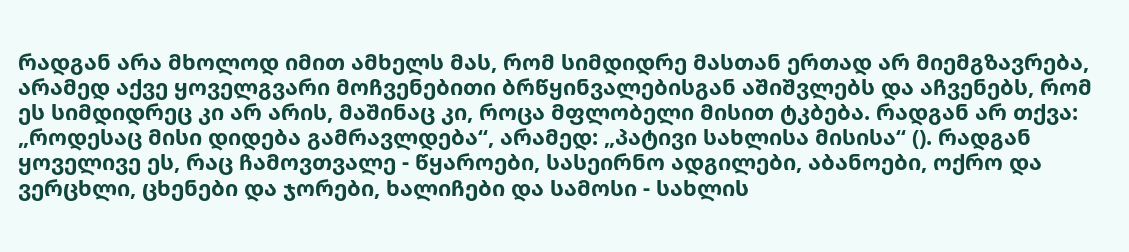რადგან არა მხოლოდ იმით ამხელს მას, რომ სიმდიდრე მასთან ერთად არ მიემგზავრება, არამედ აქვე ყოველგვარი მოჩვენებითი ბრწყინვალებისგან აშიშვლებს და აჩვენებს, რომ ეს სიმდიდრეც კი არ არის, მაშინაც კი, როცა მფლობელი მისით ტკბება. რადგან არ თქვა: „როდესაც მისი დიდება გამრავლდება“, არამედ: „პატივი სახლისა მისისა“ (). რადგან ყოველივე ეს, რაც ჩამოვთვალე - წყაროები, სასეირნო ადგილები, აბანოები, ოქრო და ვერცხლი, ცხენები და ჯორები, ხალიჩები და სამოსი - სახლის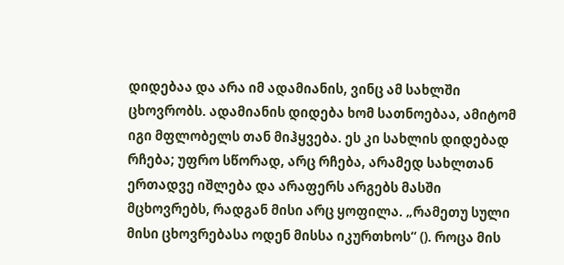დიდებაა და არა იმ ადამიანის, ვინც ამ სახლში ცხოვრობს. ადამიანის დიდება ხომ სათნოებაა, ამიტომ იგი მფლობელს თან მიჰყვება. ეს კი სახლის დიდებად რჩება; უფრო სწორად, არც რჩება, არამედ სახლთან ერთადვე იშლება და არაფერს არგებს მასში მცხოვრებს, რადგან მისი არც ყოფილა. „რამეთუ სული მისი ცხოვრებასა ოდენ მისსა იკურთხოს“ (). როცა მის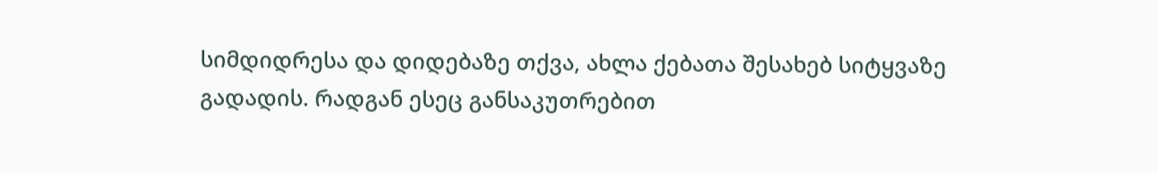სიმდიდრესა და დიდებაზე თქვა, ახლა ქებათა შესახებ სიტყვაზე გადადის. რადგან ესეც განსაკუთრებით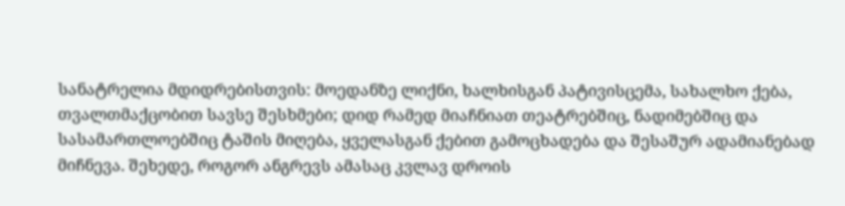სანატრელია მდიდრებისთვის: მოედანზე ლიქნი, ხალხისგან პატივისცემა, სახალხო ქება, თვალთმაქცობით სავსე შესხმები; დიდ რამედ მიაჩნიათ თეატრებშიც, ნადიმებშიც და სასამართლოებშიც ტაშის მიღება, ყველასგან ქებით გამოცხადება და შესაშურ ადამიანებად მიჩნევა. შეხედე, როგორ ანგრევს ამასაც კვლავ დროის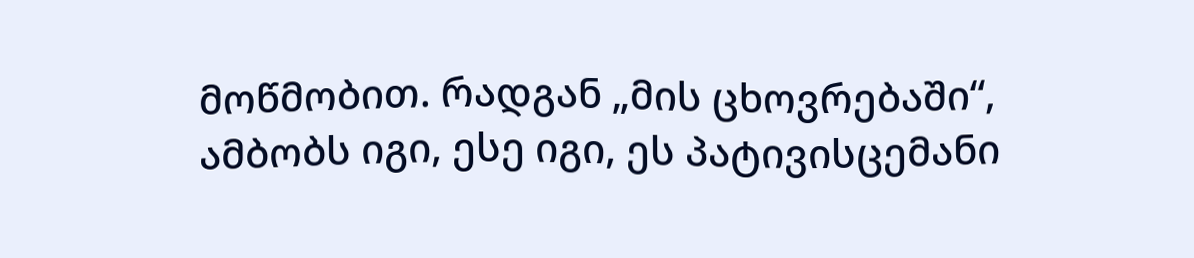მოწმობით. რადგან „მის ცხოვრებაში“, ამბობს იგი, ესე იგი, ეს პატივისცემანი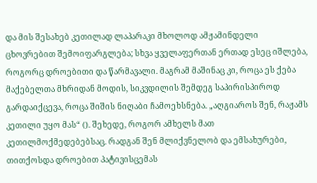და მის შესახებ კეთილად ლაპარაკი მხოლოდ ამჟამინდელი ცხოვრებით შემოიფარგლება; სხვა ყველაფერთან ერთად ესეც იშლება, როგორც დროებითი და წარმავალი. მაგრამ მაშინაც კი, როცა ეს ქება მაქებელთა მხრიდან მოდის, სიკვდილის შემდეგ საპირისპიროდ გარდაიქცევა, როცა შიშის ნიღაბი ჩამოეხსნება. „აღგიაროს შენ, რაჟამს კეთილი უყო მას“ (). შეხედე, როგორ ამხელს მათ კეთილმოქმედებებსაც. რადგან შენ მლიქვნელობ და ემსახურები, თითქოსდა დროებით პატივისცემას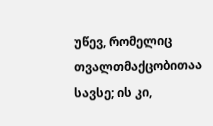უწევ, რომელიც თვალთმაქცობითაა სავსე; ის კი,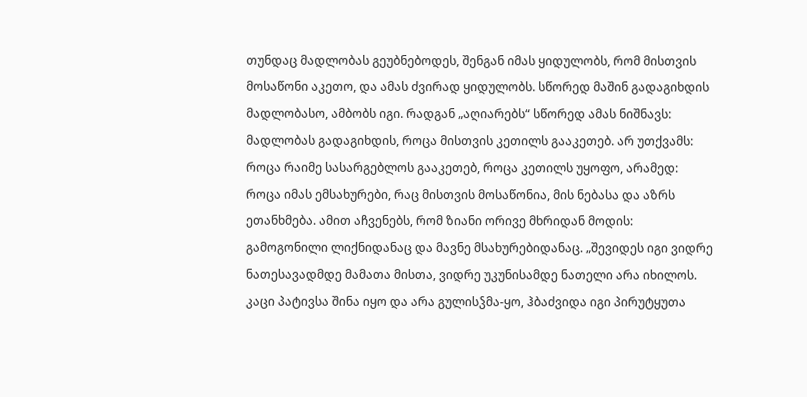თუნდაც მადლობას გეუბნებოდეს, შენგან იმას ყიდულობს, რომ მისთვის მოსაწონი აკეთო, და ამას ძვირად ყიდულობს. სწორედ მაშინ გადაგიხდის მადლობასო, ამბობს იგი. რადგან „აღიარებს“ სწორედ ამას ნიშნავს: მადლობას გადაგიხდის, როცა მისთვის კეთილს გააკეთებ. არ უთქვამს: როცა რაიმე სასარგებლოს გააკეთებ, როცა კეთილს უყოფო, არამედ: როცა იმას ემსახურები, რაც მისთვის მოსაწონია, მის ნებასა და აზრს ეთანხმება. ამით აჩვენებს, რომ ზიანი ორივე მხრიდან მოდის: გამოგონილი ლიქნიდანაც და მავნე მსახურებიდანაც. „შევიდეს იგი ვიდრე ნათესავადმდე მამათა მისთა, ვიდრე უკუნისამდე ნათელი არა იხილოს. კაცი პატივსა შინა იყო და არა გულისჴმა-ყო, ჰბაძვიდა იგი პირუტყუთა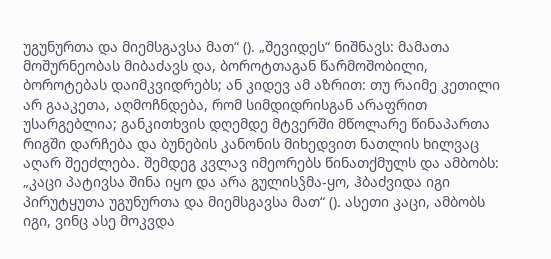უგუნურთა და მიემსგავსა მათ“ (). „შევიდეს“ ნიშნავს: მამათა მოშურნეობას მიბაძავს და, ბოროტთაგან წარმოშობილი, ბოროტებას დაიმკვიდრებს; ან კიდევ ამ აზრით: თუ რაიმე კეთილი არ გააკეთა, აღმოჩნდება, რომ სიმდიდრისგან არაფრით უსარგებლია; განკითხვის დღემდე მტვერში მწოლარე წინაპართა რიგში დარჩება და ბუნების კანონის მიხედვით ნათლის ხილვაც აღარ შეეძლება. შემდეგ კვლავ იმეორებს წინათქმულს და ამბობს: „კაცი პატივსა შინა იყო და არა გულისჴმა-ყო, ჰბაძვიდა იგი პირუტყუთა უგუნურთა და მიემსგავსა მათ“ (). ასეთი კაცი, ამბობს იგი, ვინც ასე მოკვდა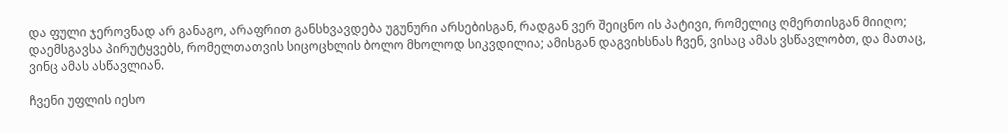და ფული ჯეროვნად არ განაგო, არაფრით განსხვავდება უგუნური არსებისგან, რადგან ვერ შეიცნო ის პატივი, რომელიც ღმერთისგან მიიღო; დაემსგავსა პირუტყვებს, რომელთათვის სიცოცხლის ბოლო მხოლოდ სიკვდილია; ამისგან დაგვიხსნას ჩვენ, ვისაც ამას ვსწავლობთ, და მათაც, ვინც ამას ასწავლიან.

ჩვენი უფლის იესო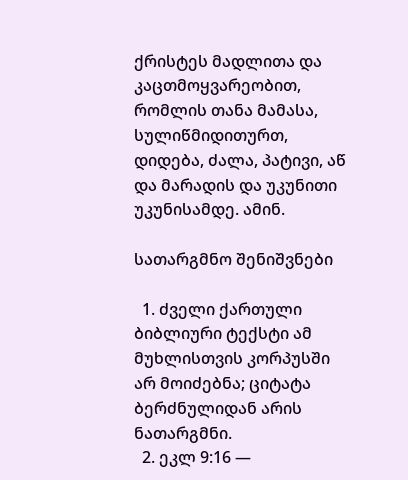ქრისტეს მადლითა და კაცთმოყვარეობით, რომლის თანა მამასა, სულიწმიდითურთ, დიდება, ძალა, პატივი, აწ და მარადის და უკუნითი უკუნისამდე. ამინ.

სათარგმნო შენიშვნები

  1. ძველი ქართული ბიბლიური ტექსტი ამ მუხლისთვის კორპუსში არ მოიძებნა; ციტატა ბერძნულიდან არის ნათარგმნი.
  2. ეკლ 9:16 —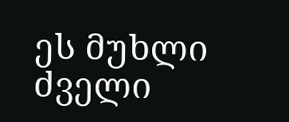ეს მუხლი ძველი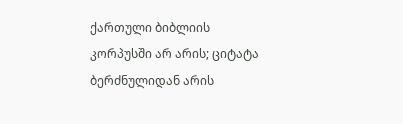ქართული ბიბლიის კორპუსში არ არის; ციტატა ბერძნულიდან არის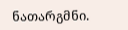ნათარგმნი.